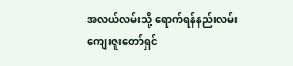အလယ်လမ်းသို့ ရောက်ရန်နည်းလမ်း
ကျေးဇူးတော်ရှင်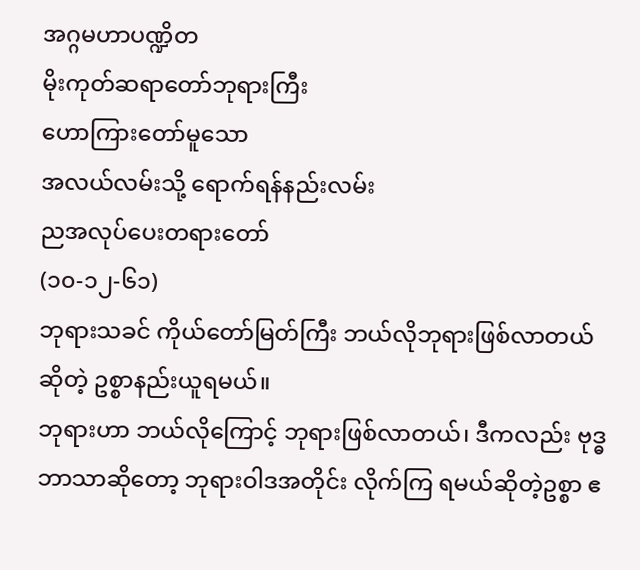အဂ္ဂမဟာပဏ္ဍိတ
မိုးကုတ်ဆရာတော်ဘုရားကြီး
ဟောကြားတော်မူသော
အလယ်လမ်းသို့ ရောက်ရန်နည်းလမ်း
ညအလုပ်ပေးတရားတော်
(၁၀-၁၂-၆၁)
ဘုရားသခင် ကိုယ်တော်မြတ်ကြီး ဘယ်လိုဘုရားဖြစ်လာတယ်ဆိုတဲ့ ဥစ္စာနည်းယူရမယ်။
ဘုရားဟာ ဘယ်လိုကြောင့် ဘုရားဖြစ်လာတယ်၊ ဒီကလည်း ဗုဒ္ဓဘာသာဆိုတော့ ဘုရားဝါဒအတိုင်း လိုက်ကြ ရမယ်ဆိုတဲ့ဥစ္စာ ဧ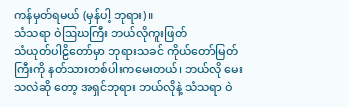ကန်မှတ်ရမယ် (မှန်ပါ့ ဘုရား)။
သံသရာ ဝဲဩဃကြီး ဘယ်လိုကူးဖြတ်
သံယုတ်ပါဠိတော်မှာ ဘုရားသခင် ကိုယ်တော်မြတ်ကြီးကို နတ်သားတစ်ပါးကမေးတယ်၊ ဘယ်လို မေးသလဲဆို တော့ အရှင်ဘုရား ဘယ်လိုနဲ့ သံသရာ ဝဲ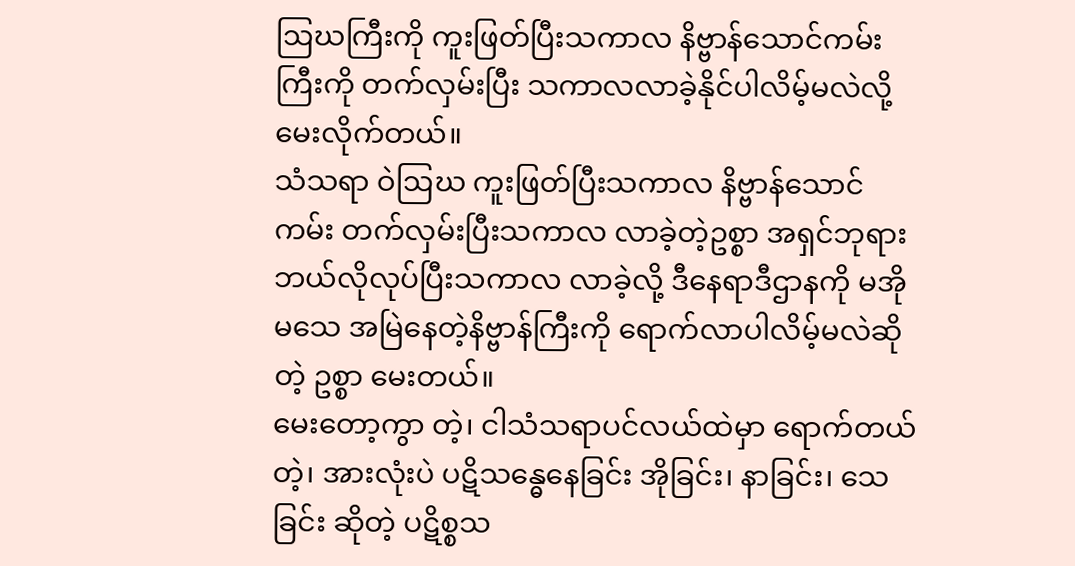ဩဃကြီးကို ကူးဖြတ်ပြီးသကာလ နိဗ္ဗာန်သောင်ကမ်းကြီးကို တက်လှမ်းပြီး သကာလလာခဲ့နိုင်ပါလိမ့်မလဲလို့ မေးလိုက်တယ်။
သံသရာ ဝဲဩဃ ကူးဖြတ်ပြီးသကာလ နိဗ္ဗာန်သောင်ကမ်း တက်လှမ်းပြီးသကာလ လာခဲ့တဲ့ဥစ္စာ အရှင်ဘုရား ဘယ်လိုလုပ်ပြီးသကာလ လာခဲ့လို့ ဒီနေရာဒီဌာနကို မအို မသေ အမြဲနေတဲ့နိဗ္ဗာန်ကြီးကို ရောက်လာပါလိမ့်မလဲဆိုတဲ့ ဥစ္စာ မေးတယ်။
မေးတော့ကွာ တဲ့၊ ငါသံသရာပင်လယ်ထဲမှာ ရောက်တယ်တဲ့၊ အားလုံးပဲ ပဋိသန္ဓေနေခြင်း အိုခြင်း၊ နာခြင်း၊ သေခြင်း ဆိုတဲ့ ပဋိစ္စသ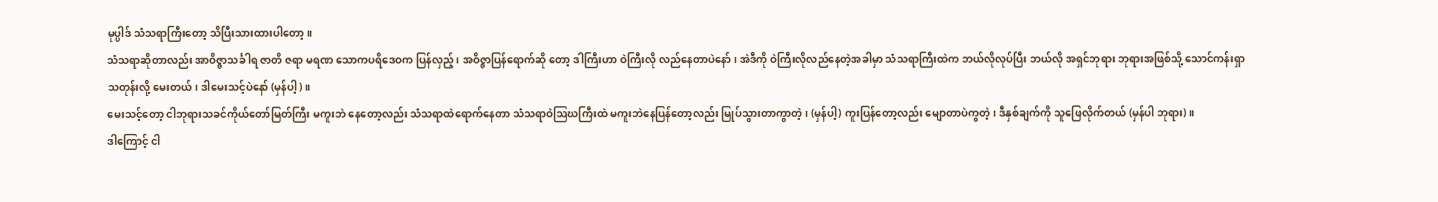မုပ္ပါဒ် သံသရာကြီးတော့ သိပြီးသားထားပါတော့။
သံသရာဆိုတာလည်း အာဝိဇ္ဇာသင်္ခါရ ဇာတိ ဇရာ မရဏ သောကပရိဒေဝက ပြန်လှည့်၊ အဝိဇ္ဇာပြန်ရောက်ဆို တော့ ဒါကြီးဟာ ဝဲကြီးလို လည်နေတာပဲနော်၊ အဲဒီကို ဝဲကြီးလိုလည်နေတဲ့အခါမှာ သံသရာကြီးထဲက ဘယ်လိုလုပ်ပြီး ဘယ်လို အရှင်ဘုရား ဘုရားအဖြစ်သို့ သောင်ကန်းရှာသတုန်းလို့ မေးတယ်၊ ဒါမေးသင့်ပဲနော် (မှန်ပါ့)။
မေးသင့်တော့ ငါဘုရားသခင်ကိုယ်တော်မြတ်ကြီး မကူးဘဲ နေတော့လည်း သံသရာထဲရောက်နေတာ သံသရာဝဲဩဃကြီးထဲ မကူးဘဲနေပြန်တော့လည်း မြုပ်သွားတာကွာတဲ့၊ (မှန်ပါ့) ကူးပြန်တော့လည်း မျောတာပဲကွတဲ့၊ ဒီနှစ်ချက်ကို သူဖြေလိုက်တယ် (မှန်ပါ ဘုရား)။
ဒါကြောင့် ငါ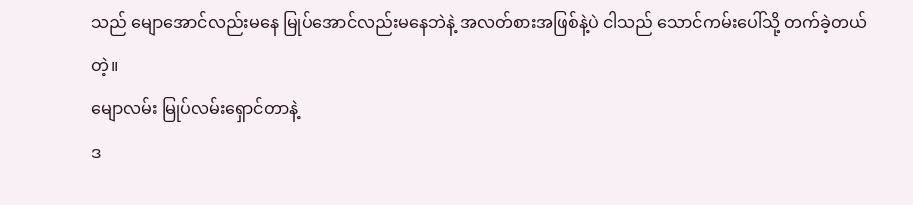သည် မျောအောင်လည်းမနေ မြုပ်အောင်လည်းမနေဘဲနဲ့ အလတ်စားအဖြစ်နဲ့ပဲ ငါသည် သောင်ကမ်းပေါ်သို့ တက်ခဲ့တယ်တဲ့။
မျောလမ်း မြုပ်လမ်းရှောင်တာနဲ့
ဒ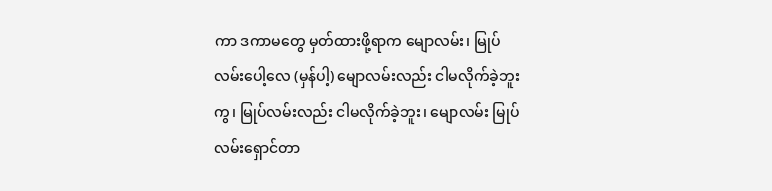ကာ ဒကာမတွေ မှတ်ထားဖို့ရာက မျောလမ်း၊ မြုပ်လမ်းပေါ့လေ (မှန်ပါ့) မျောလမ်းလည်း ငါမလိုက်ခဲ့ဘူးကွ၊ မြုပ်လမ်းလည်း ငါမလိုက်ခဲ့ဘူး၊ မျောလမ်း မြုပ်လမ်းရှောင်တာ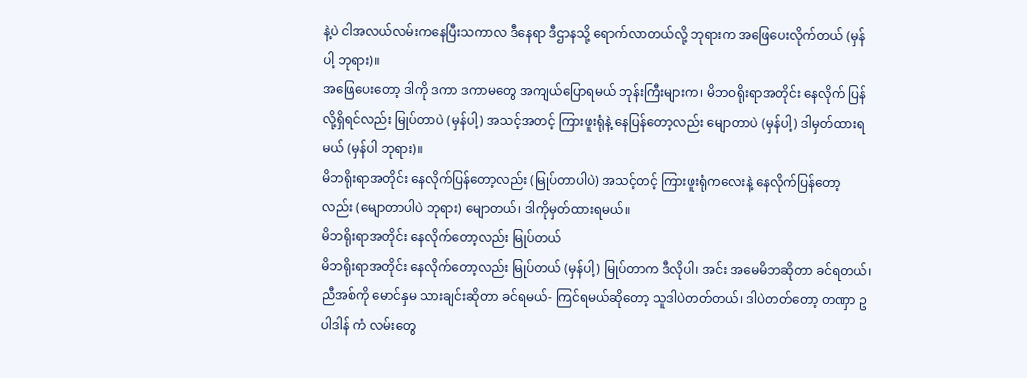နဲ့ပဲ ငါအလယ်လမ်းကနေပြီးသကာလ ဒီနေရာ ဒီဌာနသို့ ရောက်လာတယ်လို့ ဘုရားက အဖြေပေးလိုက်တယ် (မှန်ပါ့ ဘုရား)။
အဖြေပေးတော့ ဒါကို ဒကာ ဒကာမတွေ အကျယ်ပြောရမယ် ဘုန်းကြီးများက၊ မိဘဝရိုးရာအတိုင်း နေလိုက် ပြန်လို့ရှိရင်လည်း မြုပ်တာပဲ (မှန်ပါ့) အသင့်အတင့် ကြားဖူးရုံနဲ့ နေပြန်တော့လည်း မျောတာပဲ (မှန်ပါ့) ဒါမှတ်ထားရမယ် (မှန်ပါ ဘုရား)။
မိဘရိုးရာအတိုင်း နေလိုက်ပြန်တော့လည်း (မြုပ်တာပါပဲ) အသင့်တင့် ကြားဖူးရုံကလေးနဲ့ နေလိုက်ပြန်တော့ လည်း (မျောတာပါပဲ ဘုရား) မျောတယ်၊ ဒါကိုမှတ်ထားရမယ်။
မိဘရိုးရာအတိုင်း နေလိုက်တော့လည်း မြုပ်တယ်
မိဘရိုးရာအတိုင်း နေလိုက်တော့လည်း မြုပ်တယ် (မှန်ပါ့) မြုပ်တာက ဒီလိုပါ၊ အင်း အမေမိဘဆိုတာ ခင်ရတယ်၊ ညီအစ်ကို မောင်နှမ သားချင်းဆိုတာ ခင်ရမယ်- ကြင်ရမယ်ဆိုတော့ သူဒါပဲတတ်တယ်၊ ဒါပဲတတ်တော့ တဏှာ ဥပါဒါန် ကံ လမ်းတွေ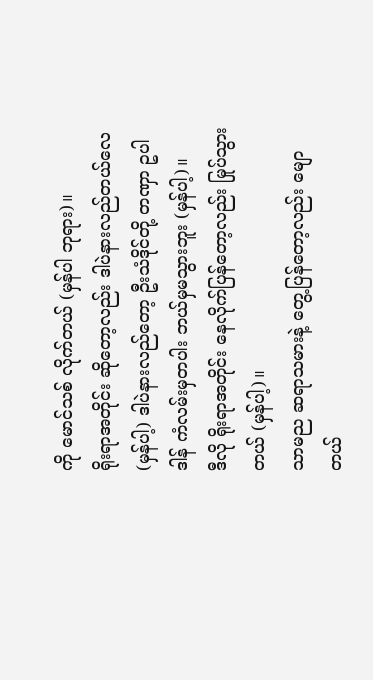ကို မောင်သစ် လိုက်တယ် (မှန်ပါ ဘုရား)။
ရိုးရာအတိုင်း ဆိုတော့လည်း ဒါပဲနားလည်တယ်လေ (မှန်ပါ့) ဒါပဲနားလည်တော့ ဦးသံဒိုင်တို့ တဏှာ ဥပါဒါန် ကံလမ်းမှတပါး ဘယ်မှမသွားဘူး (မှန်ပါ့)။
ဒီလို ရိုးရာအတိုင်း နေလိုက်ပြန်တော့လည်း မြုပ်သွားတယ် (မှန်ပါ့)။
သာမည ဆရာသမားနဲ့ တွေ့ပြန်တော့လည်း မျောတယ်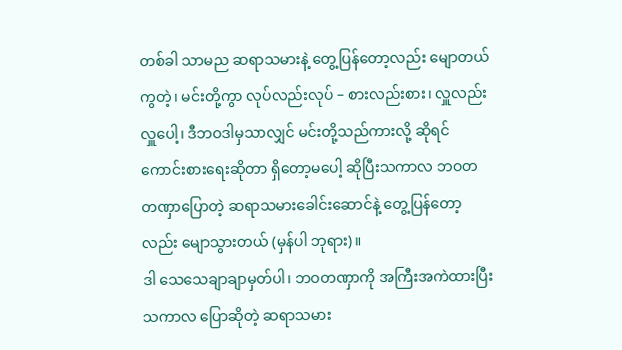တစ်ခါ သာမည ဆရာသမားနဲ့ တွေ့ပြန်တော့လည်း မျောတယ်ကွတဲ့၊ မင်းတို့ကွာ လုပ်လည်းလုပ် – စားလည်းစား၊ လှူလည်းလှူပေါ့၊ ဒီဘဝဒါမှသာလျှင် မင်းတို့သည်ကားလို့ ဆိုရင် ကောင်းစားရေးဆိုတာ ရှိတော့မပေါ့ ဆိုပြီးသကာလ ဘဝတတဏှာပြောတဲ့ ဆရာသမားခေါင်းဆောင်နဲ့ တွေ့ပြန်တော့လည်း မျောသွားတယ် (မှန်ပါ ဘုရား)။
ဒါ သေသေချာချာမှတ်ပါ၊ ဘဝတဏှာကို အကြီးအကဲထားပြီးသကာလ ပြောဆိုတဲ့ ဆရာသမား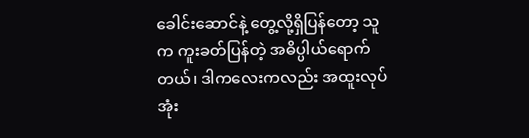ခေါင်းဆောင်နဲ့ တွေ့လို့ရှိပြန်တော့ သူက ကူးခတ်ပြန်တဲ့ အဓိပ္ပါယ်ရောက်တယ်၊ ဒါကလေးကလည်း အထူးလုပ်အုံး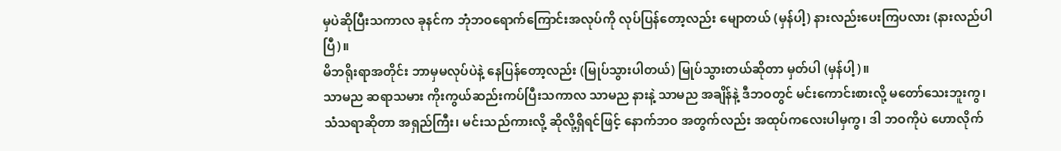မှပဲဆိုပြီးသကာလ ခုနင်က ဘုံဘဝရောက်ကြောင်းအလုပ်ကို လုပ်ပြန်တော့လည်း မျောတယ် (မှန်ပါ့) နားလည်းပေးကြပလား (နားလည်ပါပြီ)။
မိဘရိုးရာအတိုင်း ဘာမှမလုပ်ပဲနဲ့ နေပြန်တော့လည်း (မြုပ်သွားပါတယ်) မြုပ်သွားတယ်ဆိုတာ မှတ်ပါ (မှန်ပါ့)။
သာမည ဆရာသမား ကိုးကွယ်ဆည်းကပ်ပြီးသကာလ သာမည နားနဲ့ သာမည အချိန်နဲ့ ဒီဘဝတွင် မင်းကောင်းစားလို့ မတော်သေးဘူးကွ၊ သံသရာဆိုတာ အရှည်ကြီး၊ မင်းသည်ကားလို့ ဆိုလို့ရှိရင်ဖြင့် နောက်ဘဝ အတွက်လည်း အထုပ်ကလေးပါမှကွ၊ ဒါ ဘဝကိုပဲ ဟောလိုက်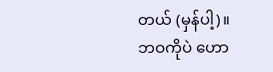တယ် (မှန်ပါ့)။
ဘဝကိုပဲ ဟော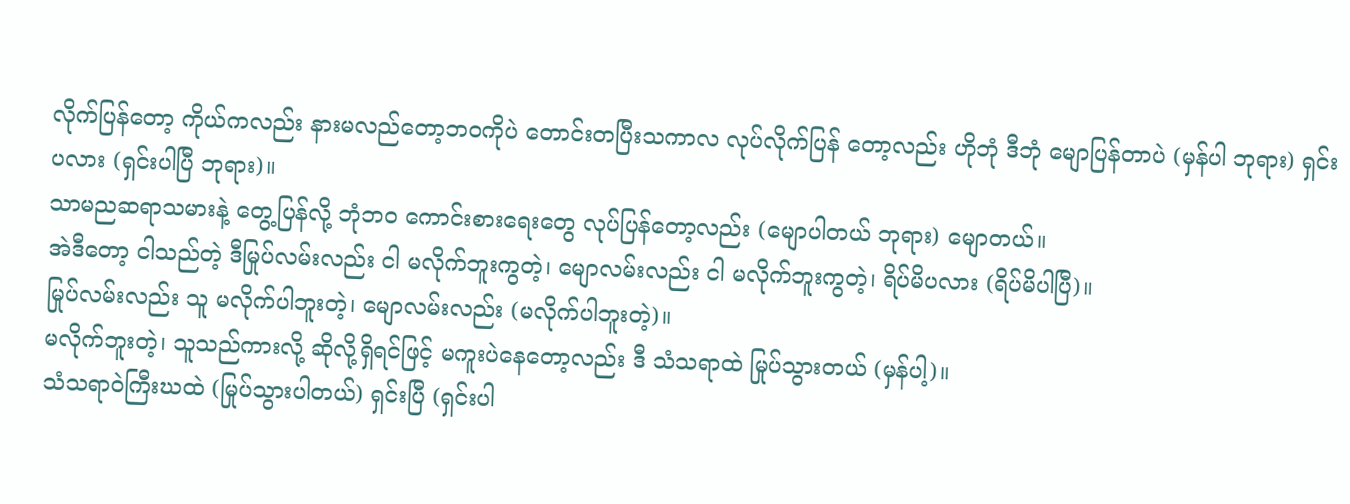လိုက်ပြန်တော့ ကိုယ်ကလည်း နားမလည်တော့ဘဝကိုပဲ တောင်းတပြီးသကာလ လုပ်လိုက်ပြန် တော့လည်း ဟိုဘုံ ဒီဘုံ မျောပြန်တာပဲ (မှန်ပါ ဘုရား) ရှင်းပလား (ရှင်းပါပြီ ဘုရား)။
သာမညဆရာသမားနဲ့ တွေ့ပြန်လို့ ဘုံဘဝ ကောင်းစားရေးတွေ လုပ်ပြန်တော့လည်း (မျောပါတယ် ဘုရား) မျောတယ်။
အဲဒီတော့ ငါသည်တဲ့ ဒီမြုပ်လမ်းလည်း ငါ မလိုက်ဘူးကွတဲ့၊ မျောလမ်းလည်း ငါ မလိုက်ဘူးကွတဲ့၊ ရိပ်မိပလား (ရိပ်မိပါပြီ)။
မြုပ်လမ်းလည်း သူ မလိုက်ပါဘူးတဲ့၊ မျောလမ်းလည်း (မလိုက်ပါဘူးတဲ့)။
မလိုက်ဘူးတဲ့၊ သူသည်ကားလို့ ဆိုလို့ရှိရင်ဖြင့် မကူးပဲနေတော့လည်း ဒီ သံသရာထဲ မြုပ်သွားတယ် (မှန်ပါ့)။
သံသရာဝဲကြီးဃထဲ (မြုပ်သွားပါတယ်) ရှင်းပြီ (ရှင်းပါ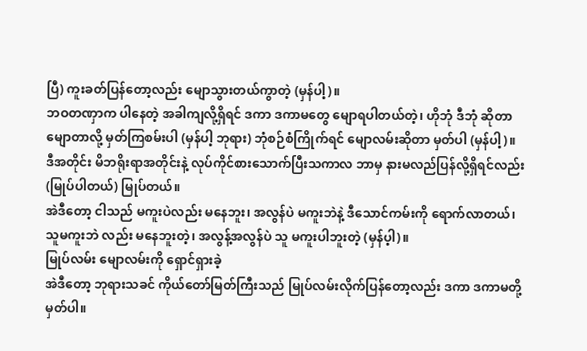ပြီ) ကူးခတ်ပြန်တော့လည်း မျောသွားတယ်ကွာတဲ့ (မှန်ပါ့)။
ဘဝတဏှာက ပါနေတဲ့ အခါကျလို့ရှိရင် ဒကာ ဒကာမတွေ မျောရပါတယ်တဲ့၊ ဟိုဘုံ ဒီဘုံ ဆိုတာ မျောတာလို့ မှတ်ကြစမ်းပါ (မှန်ပါ့ ဘုရား) ဘုံစဉ်စံကြိုက်ရင် မျောလမ်းဆိုတာ မှတ်ပါ (မှန်ပါ့)။
ဒီအတိုင်း မိဘရိုးရာအတိုင်းနဲ့ လုပ်ကိုင်စားသောက်ပြီးသကာလ ဘာမှ နားမလည်ပြန်လို့ရှိရင်လည်း (မြုပ်ပါတယ်) မြုပ်တယ်။
အဲဒီတော့ ငါသည် မကူးပဲလည်း မနေဘူး၊ အလွန်ပဲ မကူးဘဲနဲ့ ဒီသောင်ကမ်းကို ရောက်လာတယ်၊ သူမကူးဘဲ လည်း မနေဘူးတဲ့၊ အလွန့်အလွန်ပဲ သူ မကူးပါဘူးတဲ့ (မှန်ပ့ါ)။
မြုပ်လမ်း မျောလမ်းကို ရှောင်ရှားခဲ့
အဲဒီတော့ ဘုရားသခင် ကိုယ်တော်မြတ်ကြီးသည် မြုပ်လမ်းလိုက်ပြန်တော့လည်း ဒကာ ဒကာမတို့ မှတ်ပါ။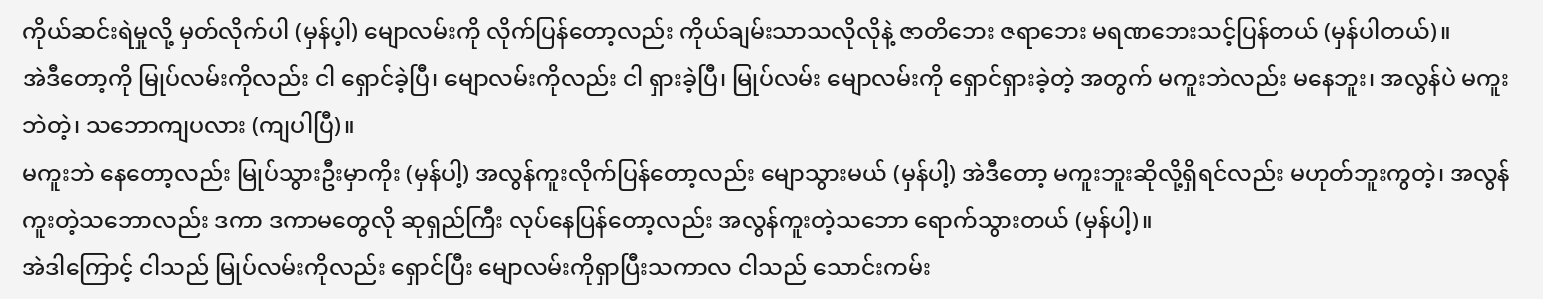ကိုယ်ဆင်းရဲမှုလို့ မှတ်လိုက်ပါ (မှန်ပ့ါ) မျောလမ်းကို လိုက်ပြန်တော့လည်း ကိုယ်ချမ်းသာသလိုလိုနဲ့ ဇာတိဘေး ဇရာဘေး မရဏဘေးသင့်ပြန်တယ် (မှန်ပါတယ်)။
အဲဒီတော့ကို မြုပ်လမ်းကိုလည်း ငါ ရှောင်ခဲ့ပြီ၊ မျောလမ်းကိုလည်း ငါ ရှားခဲ့ပြီ၊ မြုပ်လမ်း မျောလမ်းကို ရှောင်ရှားခဲ့တဲ့ အတွက် မကူးဘဲလည်း မနေဘူး၊ အလွန်ပဲ မကူးဘဲတဲ့၊ သဘောကျပလား (ကျပါပြီ)။
မကူးဘဲ နေတော့လည်း မြုပ်သွားဦးမှာကိုး (မှန်ပါ့) အလွန်ကူးလိုက်ပြန်တော့လည်း မျောသွားမယ် (မှန်ပါ့) အဲဒီတော့ မကူးဘူးဆိုလို့ရှိရင်လည်း မဟုတ်ဘူးကွတဲ့၊ အလွန်ကူးတဲ့သဘောလည်း ဒကာ ဒကာမတွေလို ဆုရှည်ကြီး လုပ်နေပြန်တော့လည်း အလွန်ကူးတဲ့သဘော ရောက်သွားတယ် (မှန်ပါ့)။
အဲဒါကြောင့် ငါသည် မြုပ်လမ်းကိုလည်း ရှောင်ပြီး မျောလမ်းကိုရှာပြီးသကာလ ငါသည် သောင်းကမ်း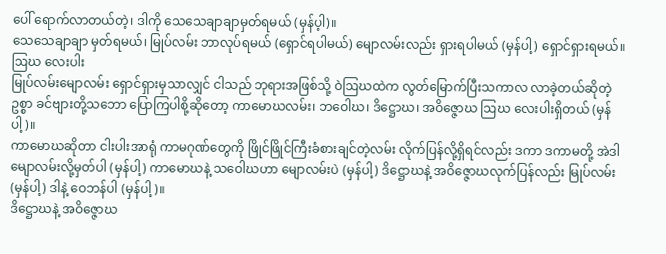ပေါ် ရောက်လာတယ်တဲ့၊ ဒါကို သေသေချာချာမှတ်ရမယ် (မှန်ပ့ါ)။
သေသေချာချာ မှတ်ရမယ်၊ မြုပ်လမ်း ဘာလုပ်ရမယ် (ရှောင်ရပါမယ်) မျောလမ်းလည်း ရှားရပါမယ် (မှန်ပါ့) ရှောင်ရှားရမယ်။
ဩဃ လေးပါး
မြုပ်လမ်းမျောလမ်း ရှောင်ရှားမှသာလျှင် ငါသည် ဘုရားအဖြစ်သို့ ဝဲဩဃထဲက လွတ်မြောက်ပြီးသကာလ လာခဲ့တယ်ဆိုတဲ့ဥစ္စာ ခင်ဗျားတို့သဘော ပြောကြပါစို့ဆိုတော့ ကာမောဃလမ်း၊ ဘဝေါဃ၊ ဒိဋ္ဌောဃ၊ အဝိဇ္ဇောဃ ဩဃ လေးပါးရှိတယ် (မှန်ပါ့)။
ကာမောဃဆိုတာ ငါးပါးအာရုံ ကာမဂုဏ်တွေကို ဖြိုင်ဖြိုင်ကြီးခံစားချင်တဲ့လမ်း လိုက်ပြန်လို့ရှိရင်လည်း ဒကာ ဒကာမတို့ အဲဒါမျောလမ်းလို့မှတ်ပါ (မှန်ပါ့) ကာမောဃနဲ့ သဝေါဃဟာ မျောလမ်းပဲ (မှန်ပါ့) ဒိဋ္ဌောဃနဲ့ အဝိဇ္ဇောဃလုက်ပြန်လည်း မြုပ်လမ်း (မှန်ပါ့) ဒါနဲ့ ဝေဘန်ပါ (မှန်ပါ့)။
ဒိဋ္ဌောဃနဲ့ အဝိဇ္ဇောဃ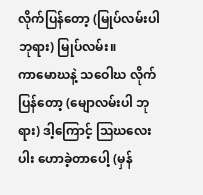လိုက်ပြန်တော့ (မြုပ်လမ်းပါ ဘုရား) မြုပ်လမ်း။
ကာမောဃနဲ့ သဝေါဃ လိုက်ပြန်တော့ (မျောလမ်းပါ ဘုရား) ဒါ့ကြောင့် ဩဃလေးပါး ဟောခဲ့တာပေါ့ (မှန်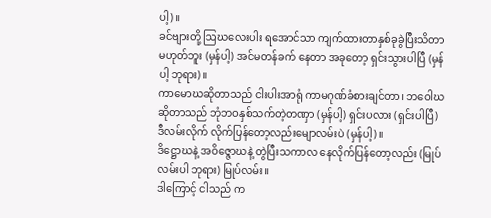ပါ့)။
ခင်ဗျားတို့ ဩဃလေးပါး ရအောင်သာ ကျက်ထားတာနှစ်ခုခွဲပြီးသိတာ မဟုတ်ဘူး (မှန်ပါ့) အင်မတန်ခက် နေတာ အခုတော့ ရှင်းသွားပါပြီ (မှန်ပါ့ ဘုရား)။
ကာမောဃဆိုတာသည် ငါးပါးအာရုံ ကာမဂုဏ်ခံစားချင်တာ၊ ဘဝေါဃဆိုတာသည် ဘုံဘဝနှစ်သက်တဲ့တဏှာ (မှန်ပါ့) ရှင်းပလား (ရှင်းပါပြီ) ဒီလမ်းလိုက် လိုက်ပြန်တော့လည်းမျောလမ်းပဲ (မှန်ပါ့)။
ဒိဋ္ဌောဃနဲ့ အဝိဇ္ဇောဃနဲ့ တွဲပြီးသကာလ နေလိုက်ပြန်တော့လည်း (မြုပ်လမ်းပါ ဘုရား) မြုပ်လမ်း။
ဒါကြောင့် ငါသည် က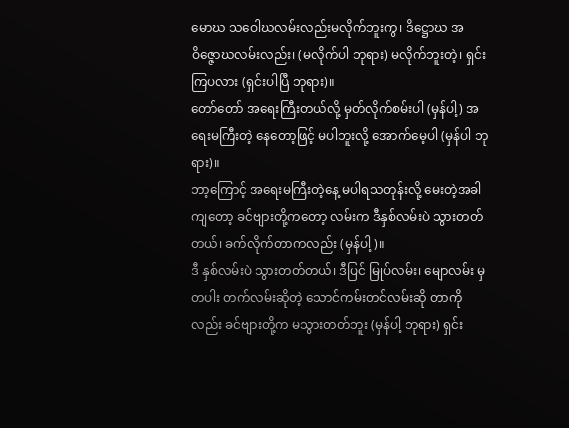မောဃ သဝေါဃလမ်းလည်းမလိုက်ဘူးကွ၊ ဒိဋ္ဌောဃ အဝိဇ္ဇောဃလမ်းလည်း၊ (မလိုက်ပါ ဘုရား) မလိုက်ဘူးတဲ့၊ ရှင်းကြပလား (ရှင်းပါပြီ ဘုရား)။
တော်တော် အရေးကြီးတယ်လို့ မှတ်လိုက်စမ်းပါ (မှန်ပါ့) အရေးမကြီးတဲ့ နေတော့ဖြင့် မပါဘူးလို့ အောက်မေ့ပါ (မှန်ပါ ဘုရား)။
ဘာ့ကြောင့် အရေးမကြီးတဲ့နေ့ မပါရသတုန်းလို့ မေးတဲ့အခါကျတော့ ခင်ဗျားတို့ကတော့ လမ်းက ဒီနှစ်လမ်းပဲ သွားတတ်တယ်၊ ခက်လိုက်တာကလည်း (မှန်ပါ့)။
ဒီ နှစ်လမ်းပဲ သွားတတ်တယ်၊ ဒီပြင် မြုပ်လမ်း၊ မျောလမ်း မှတပါး တက်လမ်းဆိုတဲ့ သောင်ကမ်းတင်လမ်းဆို တာကိုလည်း ခင်ဗျားတို့က မသွားတတ်ဘူး (မှန်ပါ့ ဘုရား) ရှင်း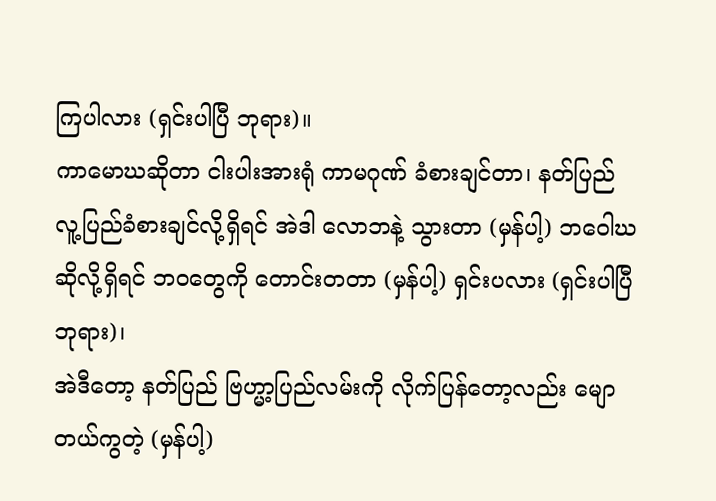ကြပါလား (ရှင်းပါပြီ ဘုရား)။
ကာမောဃဆိုတာ ငါးပါးအားရုံ ကာမဂုဏ် ခံစားချင်တာ၊ နတ်ပြည် လူ့ပြည်ခံစားချင်လို့ရှိရင် အဲဒါ လောဘနဲ့ သွားတာ (မှန်ပါ့) ဘဝေါဃဆိုလို့ရှိရင် ဘဝတွေကို တောင်းတတာ (မှန်ပါ့) ရှင်းပလား (ရှင်းပါပြီ ဘုရား)၊
အဲဒီတော့ နတ်ပြည် ဗြဟ္မာ့ပြည်လမ်းကို လိုက်ပြန်တော့လည်း မျောတယ်ကွတဲ့ (မှန်ပါ့)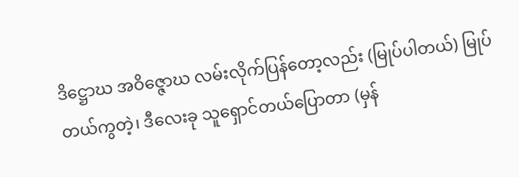ဒိဋ္ဌောဃ အဝိဇ္ဇောဃ လမ်းလိုက်ပြန်တော့လည်း (မြုပ်ပါတယ်) မြုပ်တယ်ကွတဲ့၊ ဒီလေးခု သူရှောင်တယ်ပြောတာ (မှန်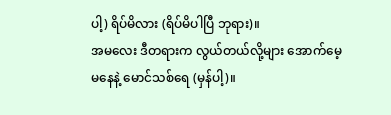ပါ့) ရိပ်မိလား (ရိပ်မိပါပြီ ဘုရား)။
အမလေး ဒီတရားက လွယ်တယ်လို့များ အောက်မေ့မနေနဲ့ မောင်သစ်ရေ (မှန်ပါ့)။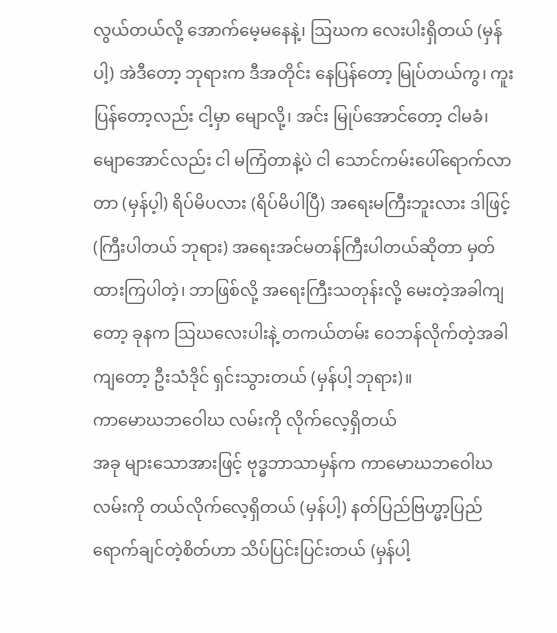လွယ်တယ်လို့ အောက်မေ့မနေနဲ့၊ ဩဃက လေးပါးရှိတယ် (မှန်ပါ့) အဲဒီတော့ ဘုရားက ဒီအတိုင်း နေပြန်တော့ မြုပ်တယ်ကွ၊ ကူးပြန်တော့လည်း ငါ့မှာ မျောလို့၊ အင်း မြုပ်အောင်တော့ ငါမခံ၊ မျောအောင်လည်း ငါ မကြံတာနဲ့ပဲ ငါ သောင်ကမ်းပေါ်ရောက်လာတာ (မှန်ပ့ါ) ရိပ်မိပလား (ရိပ်မိပါပြီ) အရေးမကြီးဘူးလား ဒါဖြင့် (ကြီးပါတယ် ဘုရား) အရေးအင်မတန်ကြီးပါတယ်ဆိုတာ မှတ်ထားကြပါတဲ့၊ ဘာဖြစ်လို့ အရေးကြီးသတုန်းလို့ မေးတဲ့အခါကျတော့ ခုနက ဩဃလေးပါးနဲ့ တကယ်တမ်း ဝေဘန်လိုက်တဲ့အခါကျတော့ ဦးသံဒိုင် ရှင်းသွားတယ် (မှန်ပါ့ ဘုရား)။
ကာမောဃဘဝေါဃ လမ်းကို လိုက်လေ့ရှိတယ်
အခု များသောအားဖြင့် ဗုဒ္ဓဘာသာမှန်က ကာမောဃဘဝေါဃ လမ်းကို တယ်လိုက်လေ့ရှိတယ် (မှန်ပါ့) နတ်ပြည်ဗြဟ္မာ့ပြည်ရောက်ချင်တဲ့စိတ်ဟာ သိပ်ပြင်းပြင်းတယ် (မှန်ပါ့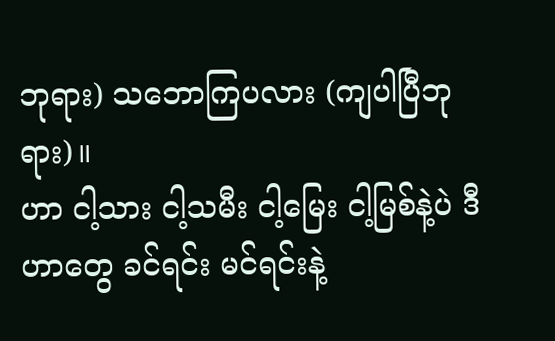ဘုရား) သဘောကြပလား (ကျပါပြီဘုရား)။
ဟာ ငါ့သား ငါ့သမီး ငါ့မြေး ငါ့မြစ်နဲ့ပဲ ဒီဟာတွေ ခင်ရင်း မင်ရင်းနဲ့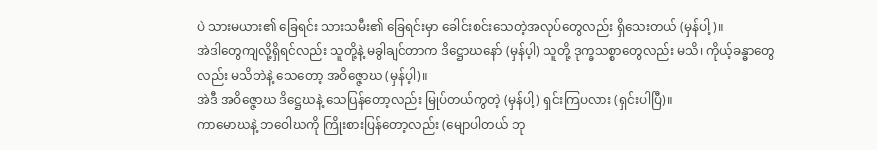ပဲ သားမယား၏ ခြေရင်း သားသမီး၏ ခြေရင်းမှာ ခေါင်းစင်းသေတဲ့အလုပ်တွေလည်း ရှိသေးတယ် (မှန်ပါ့)။
အဲဒါတွေကျလို့ရှိရင်လည်း သူတို့နဲ့ မခွါချင်တာက ဒိဋ္ဌောဃနော် (မှန်ပ့ါ) သူတို့ ဒုက္ခသစ္စာတွေလည်း မသိ၊ ကိုယ့်ခန္ဓာတွေလည်း မသိဘဲနဲ့ သေတော့ အဝိဇ္ဇောဃ (မှန်ပ့ါ)။
အဲဒီ အဝိဇ္ဇောဃ ဒိဋ္ဌေဃနဲ့ သေပြန်တော့လည်း မြုပ်တယ်ကွတဲ့ (မှန်ပါ့) ရှင်းကြပလား (ရှင်းပါပြီ)။
ကာမောဃနဲ့ ဘဝေါဃကို ကြိုးစားပြန်တော့လည်း (မျောပါတယ် ဘု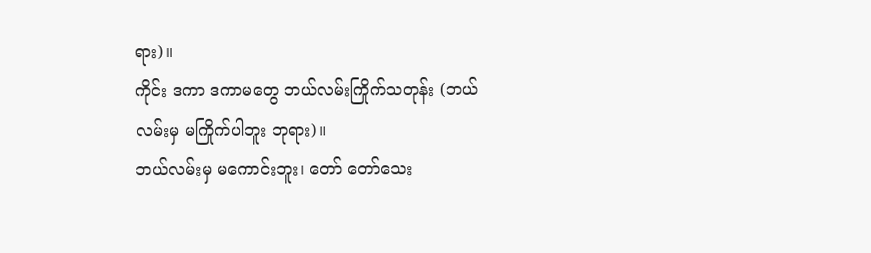ရား)။
ကိုင်း ဒကာ ဒကာမတွေ ဘယ်လမ်းကြိုက်သတုန်း (ဘယ်လမ်းမှ မကြိုက်ပါဘူး ဘုရား)။
ဘယ်လမ်းမှ မကောင်းဘူး၊ တော် တော်သေး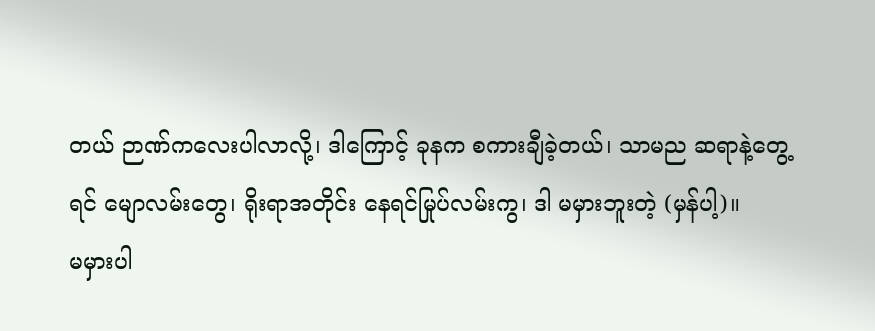တယ် ဉာဏ်ကလေးပါလာလို့၊ ဒါကြောင့် ခုနက စကားချီခဲ့တယ်၊ သာမည ဆရာနဲ့တွေ့ရင် မျောလမ်းတွေ၊ ရိုးရာအတိုင်း နေရင်မြုပ်လမ်းကွ၊ ဒါ မမှားဘူးတဲ့ (မှန်ပါ့)။
မမှားပါ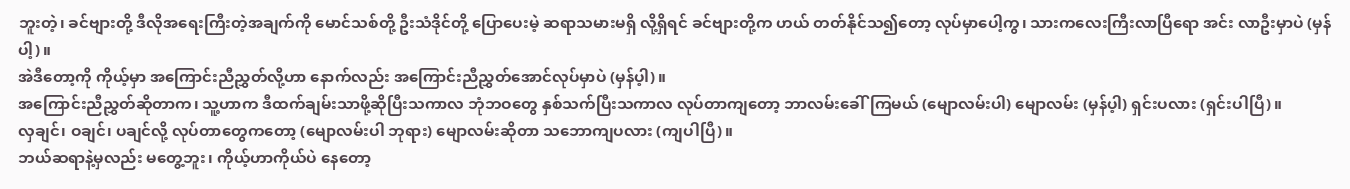ဘူးတဲ့၊ ခင်ဗျားတို့ ဒီလိုအရေးကြီးတဲ့အချက်ကို မောင်သစ်တို့ ဦးသံဒိုင်တို့ ပြောပေးမဲ့ ဆရာသမားမရှိ လို့ရှိရင် ခင်ဗျားတို့က ဟယ် တတ်နိုင်သ၍တော့ လုပ်မှာပေါ့ကွ၊ သားကလေးကြီးလာပြီရော အင်း လာဦးမှာပဲ (မှန်ပါ့)။
အဲဒီတော့ကို ကိုယ့်မှာ အကြောင်းညီညွှတ်လို့ဟာ နောက်လည်း အကြောင်းညီညွှတ်အောင်လုပ်မှာပဲ (မှန်ပ့ါ)။
အကြောင်းညီညွှတ်ဆိုတာက၊ သူ့ဟာက ဒီထက်ချမ်းသာဖို့ဆိုပြီးသကာလ ဘုံဘဝတွေ နှစ်သက်ပြီးသကာလ လုပ်တာကျတော့ ဘာလမ်းခေါ်ကြမယ် (မျောလမ်းပါ) မျောလမ်း (မှန်ပ့ါ) ရှင်းပလား (ရှင်းပါပြီ)။
လှချင်၊ ဝချင်၊ ပချင်လို့ လုပ်တာတွေကတော့ (မျောလမ်းပါ ဘုရား) မျောလမ်းဆိုတာ သဘောကျပလား (ကျပါပြီ)။
ဘယ်ဆရာနဲ့မှလည်း မတွေ့ဘူး၊ ကိုယ့်ဟာကိုယ်ပဲ နေတော့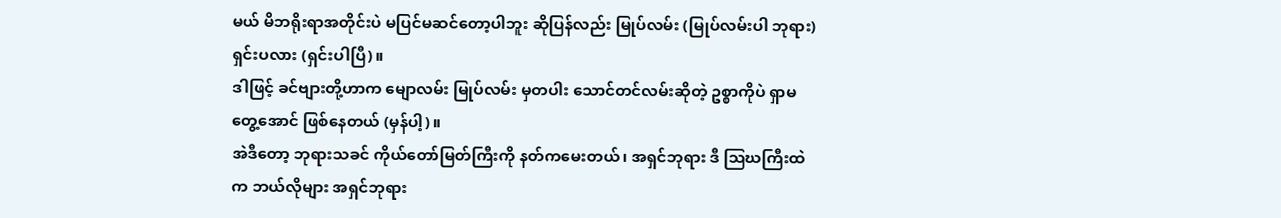မယ် မိဘရိုးရာအတိုင်းပဲ မပြင်မဆင်တော့ပါဘူး ဆိုပြန်လည်း မြုပ်လမ်း (မြုပ်လမ်းပါ ဘုရား) ရှင်းပလား (ရှင်းပါပြီ)။
ဒါဖြင့် ခင်ဗျားတို့ဟာက မျောလမ်း မြုပ်လမ်း မှတပါး သောင်တင်လမ်းဆိုတဲ့ ဥစ္စာကိုပဲ ရှာမတွေ့အောင် ဖြစ်နေတယ် (မှန်ပါ့)။
အဲဒီတော့ ဘုရားသခင် ကိုယ်တော်မြတ်ကြီးကို နတ်ကမေးတယ်၊ အရှင်ဘုရား ဒီ ဩဃကြီးထဲက ဘယ်လိုများ အရှင်ဘုရား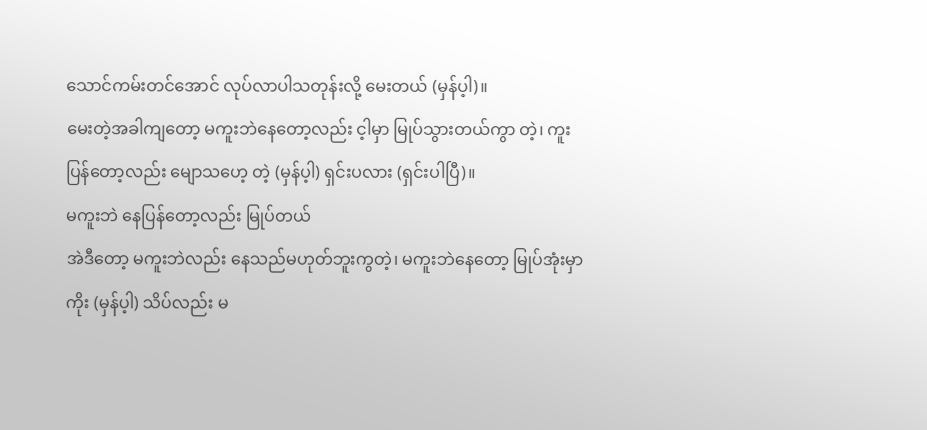သောင်ကမ်းတင်အောင် လုပ်လာပါသတုန်းလို့ မေးတယ် (မှန်ပ့ါ)။
မေးတဲ့အခါကျတော့ မကူးဘဲနေတော့လည်း င့ါမှာ မြုပ်သွားတယ်ကွာ တဲ့၊ ကူးပြန်တော့လည်း မျောသဟေ့ တဲ့ (မှန်ပ့ါ) ရှင်းပလား (ရှင်းပါပြီ)။
မကူးဘဲ နေပြန်တော့လည်း မြုပ်တယ်
အဲဒီတော့ မကူးဘဲလည်း နေသည်မဟုတ်ဘူးကွတဲ့၊ မကူးဘဲနေတော့ မြုပ်အုံးမှာကိုး (မှန်ပ့ါ) သိပ်လည်း မ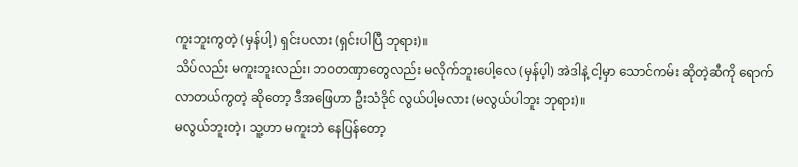ကူးဘူးကွတဲ့ (မှန်ပါ့) ရှင်းပလား (ရှင်းပါပြီ ဘုရား)။
သိပ်လည်း မကူးဘူးလည်း၊ ဘဝတဏှာတွေလည်း မလိုက်ဘူးပေါ့လေ (မှန်ပ့ါ) အဲဒါနဲ့ ငါ့မှာ သောင်ကမ်း ဆိုတဲ့ဆီကို ရောက်လာတယ်ကွတဲ့ ဆိုတော့ ဒီအဖြေဟာ ဦးသံဒိုင် လွယ်ပါ့မလား (မလွယ်ပါဘူး ဘုရား)။
မလွယ်ဘူးတဲ့၊ သူ့ဟာ မကူးဘဲ နေပြန်တော့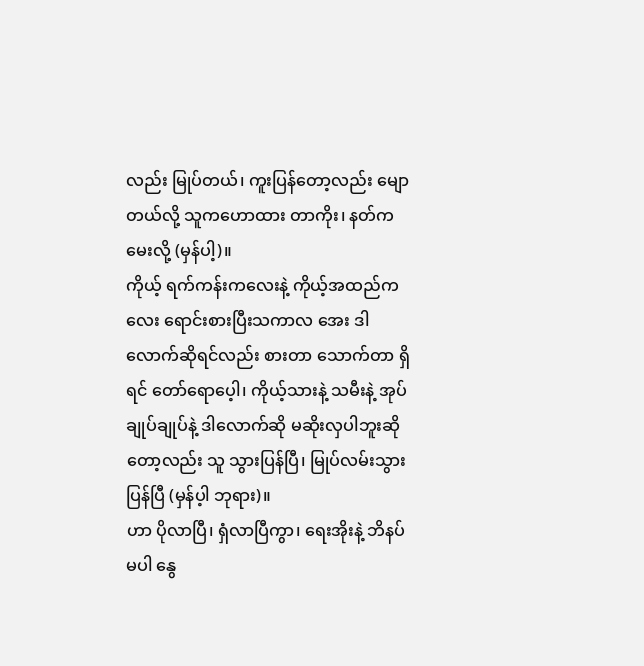လည်း မြုပ်တယ်၊ ကူးပြန်တော့လည်း မျောတယ်လို့ သူကဟောထား တာကိုး၊ နတ်ကမေးလို့ (မှန်ပါ့)။
ကိုယ့် ရက်ကန်းကလေးနဲ့ ကိုယ့်အထည်ကလေး ရောင်းစားပြီးသကာလ အေး ဒါလောက်ဆိုရင်လည်း စားတာ သောက်တာ ရှိရင် တော်ရောပေ့ါ၊ ကိုယ့်သားနဲ့ သမီးနဲ့ အုပ်ချုပ်ချုပ်နဲ့ ဒါလောက်ဆို မဆိုးလှပါဘူးဆိုတော့လည်း သူ သွားပြန်ပြီ၊ မြုပ်လမ်းသွားပြန်ပြီ (မှန်ပ့ါ ဘုရား)။
ဟာ ပိုလာပြီ၊ ရှံလာပြီကွာ၊ ရေးအိုးနဲ့ ဘိနပ်မပါ နွေ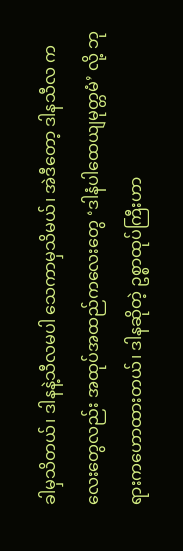ခါမှသိတယ်၊ ဒါနနဲ့သီလမပါ သေကာမှသိမယ်၊ အဲဒီတော့ ဒါနသီလ ကလေးတွေလည်း အထုပ်အထည်ကလေးတွေ ‘ဒါနံပါထေယျမုတ္တမံ’ လို့ ဘုရားကဟောထားတယ်၊ ဒါနဆိုတဲ့ ဥစ္စာထုပ်ကြီးဟာ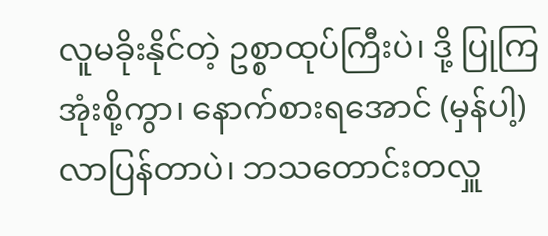လူမခိုးနိုင်တဲ့ ဥစ္စာထုပ်ကြီးပဲ၊ ဒို့ ပြုကြအုံးစို့ကွာ၊ နောက်စားရအောင် (မှန်ပါ့) လာပြန်တာပဲ၊ ဘသတောင်းတလှူ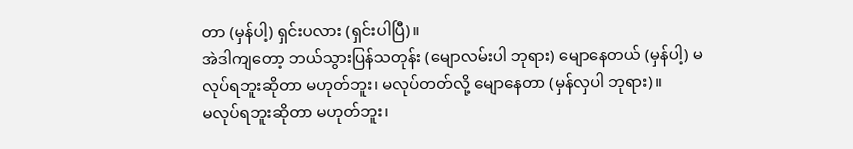တာ (မှန်ပါ့) ရှင်းပလား (ရှင်းပါပြီ)။
အဲဒါကျတော့ ဘယ်သွားပြန်သတုန်း (မျောလမ်းပါ ဘုရား) မျောနေတယ် (မှန်ပါ့) မလုပ်ရဘူးဆိုတာ မဟုတ်ဘူး၊ မလုပ်တတ်လို့ မျောနေတာ (မှန်လှပါ ဘုရား)။
မလုပ်ရဘူးဆိုတာ မဟုတ်ဘူး၊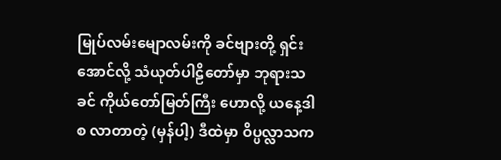မြုပ်လမ်းမျောလမ်းကို ခင်ဗျားတို့ ရှင်းအောင်လို့ သံယုတ်ပါဠိတော်မှာ ဘုရားသခင် ကိုယ်တော်မြတ်ကြီး ဟောလို့ ယနေ့ဒါ စ လာတာတဲ့ (မှန်ပါ့) ဒီထဲမှာ ဝိပ္ပလ္လာသက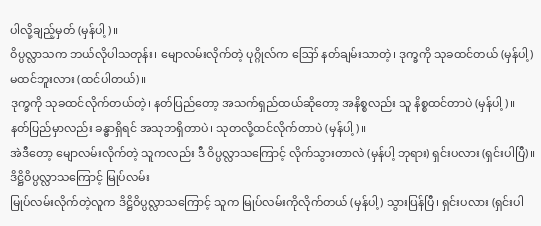ပါလို့ချည့်မှတ် (မှန်ပါ့)။
ဝိပ္ပလ္လာသက ဘယ်လိုပါသတုန်း၊ မျောလမ်းလိုက်တဲ့ ပုဂ္ဂိုလ်က ဪ နတ်ချမ်းသာတဲ့၊ ဒုက္ခကို သုခထင်တယ် (မှန်ပါ့) မထင်ဘူးလား (ထင်ပါတယ်)။
ဒုက္ခကို သုခထင်လိုက်တယ်တဲ့၊ နတ်ပြည်တော့ အသက်ရှည်ထယ်ဆိုတော့ အနိစ္စလည်း သူ နိစ္စထင်တာပဲ (မှန်ပါ့)။
နတ်ပြည်မှာလည်း ခန္ဓာရှိရင် အသုဘရှိတာပဲ၊ သုတလို့ထင်လိုက်တာပဲ (မှန်ပါ့)။
အဲဒီတော့ မျောလမ်းလိုက်တဲ့ သူကလည်း ဒီ ဝိပ္ပလ္လာသကြောင့် လိုက်သွားတာလဲ (မှန်ပါ့ ဘုရား) ရှင်းပလား (ရှင်းပါပြီ)။
ဒိဋ္ဌိဝိပ္ပလ္လာသကြောင့် မြုပ်လမ်း
မြုပ်လမ်းလိုက်တဲ့လူက ဒိဋ္ဌိဝိပ္ပလ္လာသကြောင့် သူက မြုပ်လမ်းကိုလိုက်တယ် (မှန်ပါ့) သွားပြန်ပြီ၊ ရှင်းပလား (ရှင်းပါ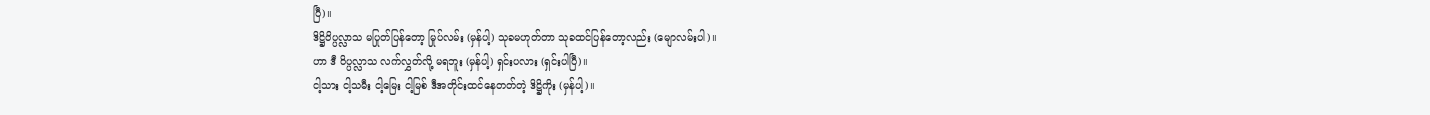ပြီ)။
ဒိဋ္ဌိဝိပ္ပလ္လာသ မပြုတ်ပြန်တော့ မြုပ်လမ်း (မှန်ပါ့) သုခမဟုတ်တာ သုခထင်ပြန်တော့လည်း (မျောလမ်းပါ)။
ဟာ ဒီ ဝိပ္ပလ္လာသ လက်လွှတ်လို့ မရဘူး (မှန်ပါ့) ရှင်းပလား (ရှင်းပါပြီ)။
ငါ့သား ငါ့သမီး ငါ့မြေး ငါ့မြစ် ဒီအတိုင်းထင်နေတတ်တဲ့ ဒိဋ္ဌိကိုး (မှန်ပါ့)။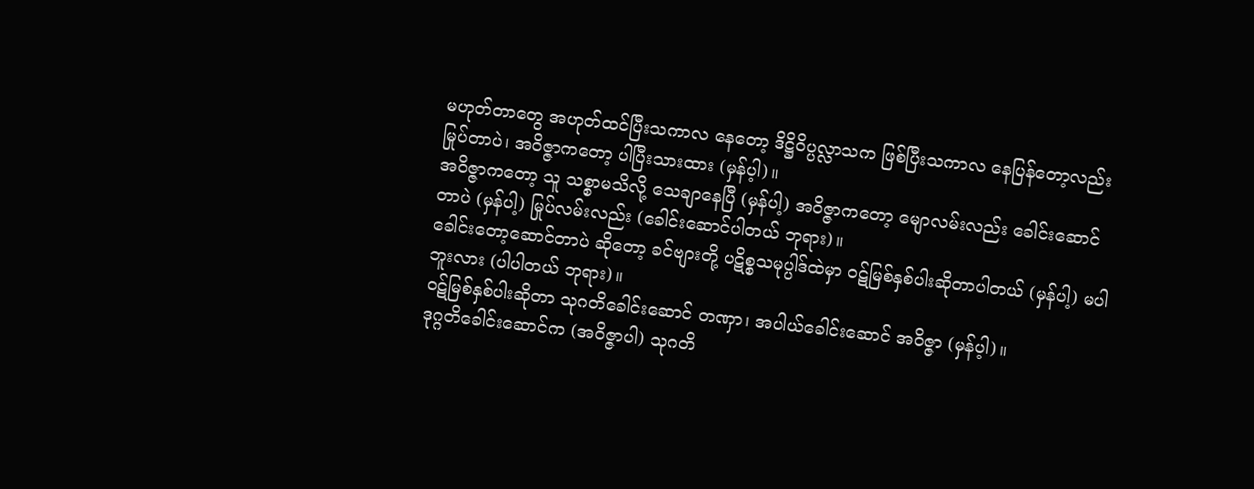မဟုတ်တာတွေ အဟုတ်ထင်ပြီးသကာလ နေတော့ ဒိဋ္ဌိဝိပ္ပလ္လာသက ဖြစ်ပြီးသကာလ နေပြန်တော့လည်း မြုပ်တာပဲ၊ အဝိဇ္ဇာကတော့ ပါပြီးသားထား (မှန်ပ့ါ)။
အဝိဇ္ဇာကတော့ သူ သစ္စာမသိလို့ သေချာနေပြီ (မှန်ပါ့) အဝိဇ္ဇာကတော့ မျောလမ်းလည်း ခေါင်းဆောင်တာပဲ (မှန်ပါ့) မြုပ်လမ်းလည်း (ခေါင်းဆောင်ပါတယ် ဘုရား)။
ခေါင်းတော့ဆောင်တာပဲ ဆိုတော့ ခင်ဗျားတို့ ပဋိစ္စသမုပ္ပါဒ်ထဲမှာ ဝဋ်မြစ်နှစ်ပါးဆိုတာပါတယ် (မှန်ပါ့) မပါဘူးလား (ပါပါတယ် ဘုရား)။
ဝဋ်မြစ်နှစ်ပါးဆိုတာ သုဂတိခေါင်းဆောင် တဏှာ၊ အပါယ်ခေါင်းဆောင် အဝိဇ္ဇာ (မှန်ပ့ါ)။
ဒုဂ္ဂတိခေါင်းဆောင်က (အဝိဇ္ဇာပါ) သုဂတိ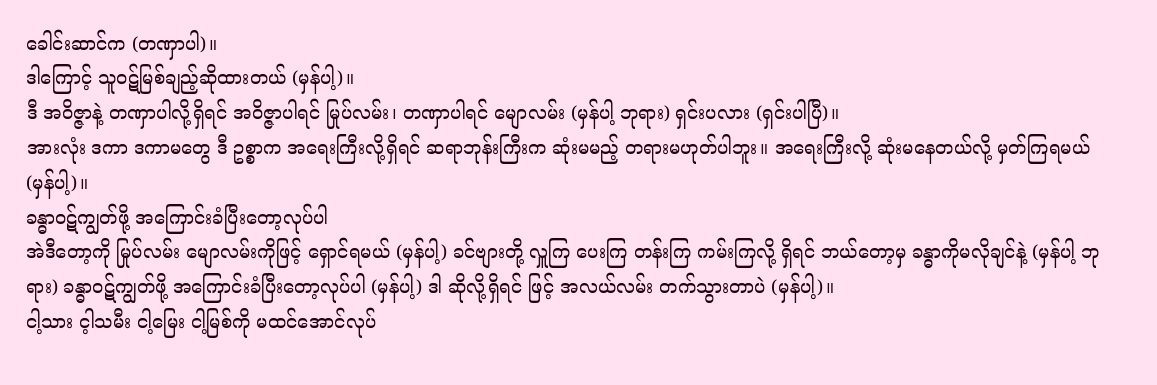ခေါင်းဆာင်က (တဏှာပါ)။
ဒါကြောင့် သူဝဋ်မြစ်ချည့်ဆိုထားတယ် (မှန်ပါ့)။
ဒီ အဝိဇ္ဇာနဲ့ တဏှာပါလို့ရှိရင် အဝိဇ္ဇာပါရင် မြုပ်လမ်း၊ တဏှာပါရင် မျောလမ်း (မှန်ပါ့ ဘုရား) ရှင်းပလား (ရှင်းပါပြီ)။
အားလုံး ဒကာ ဒကာမတွေ ဒီ ဥစ္စာက အရေးကြီးလို့ရှိရင် ဆရာဘုန်းကြီးက ဆုံးမမည့် တရားမဟုတ်ပါဘူး။ အရေးကြီးလို့ ဆုံးမနေတယ်လို့ မှတ်ကြရမယ် (မှန်ပါ့)။
ခန္ဓာဝဋ်ကျွတ်ဖို့ အကြောင်းခံပြီးတော့လုပ်ပါ
အဲဒီတော့ကို မြုပ်လမ်း မျောလမ်းကိုဖြင့် ရှောင်ရမယ် (မှန်ပါ့) ခင်ဗျားတို့ လှူကြ ပေးကြ တန်းကြ ကမ်းကြလို့ ရှိရင် ဘယ်တော့မှ ခန္ဓာကိုမလိုချင်နဲ့ (မှန်ပါ့ ဘုရား) ခန္ဓာဝဋ်ကျွတ်ဖို့ အကြောင်းခံပြီးတော့လုပ်ပါ (မှန်ပါ့) ဒါ ဆိုလို့ရှိရင် ဖြင့် အလယ်လမ်း တက်သွားတာပဲ (မှန်ပါ့)။
ငါ့သား င့ါသမီး ငါ့မြေး ငါ့မြစ်ကို မထင်အောင်လုပ်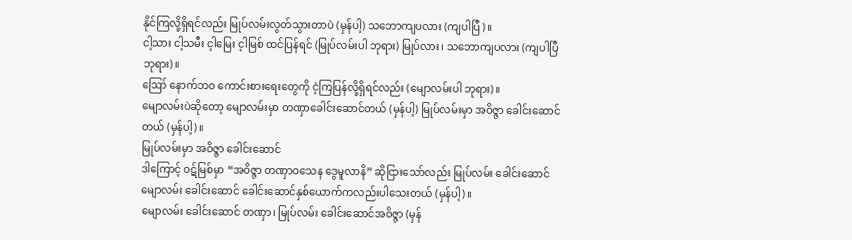နိုင်ကြလို့ရှိရင်လည်း မြုပ်လမ်းလွတ်သွားတာပဲ (မှန်ပါ့) သဘောကျပလား (ကျပါပြီ)။
ငါ့သား ငါ့သမီး င့ါမြေး င့ါမြစ် ထင်ပြန်ရင် (မြုပ်လမ်းပါ ဘုရား) မြုပ်လား၊ သဘောကျပလား (ကျပါပြီ ဘုရား)။
ဪ နောက်ဘဝ ကောင်းစားရေးတွေကို ငဲ့ကြပြန်လို့ရှိရင်လည်း (မျောလမ်းပါ ဘုရား)။
မျောလမ်းပဲဆိုတော့ မျောလမ်းမှာ တဏှာခေါင်းဆောင်တယ် (မှန်ပါ့) မြုပ်လမ်းမှာ အဝိဇ္ဇာ ခေါင်းဆောင်တယ် (မှန်ပါ့)။
မြုပ်လမ်းမှာ အဝိဇ္ဇာ ခေါင်းဆောင်
ဒါကြောင့် ဝဋ်မြစ်မှာ “အဝိဇ္ဇာ တဏှာဝသေန ဒွေမူလာနိ” ဆိုငြားသော်လည်း မြုပ်လမ်း ခေါင်းဆောင် မျောလမ်း ခေါင်းဆောင် ခေါင်းဆောင်နှစ်ယောက်ကလည်းပါသေးတယ် (မှန်ပါ့)။
မျောလမ်း ခေါင်းဆောင် တဏှာ၊ မြုပ်လမ်း ခေါင်းဆောင်အဝိဇ္ဇာ (မှန်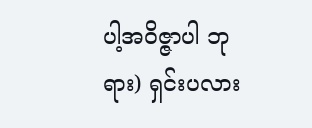ပါ့အဝိဇ္ဇာပါ ဘုရား) ရှင်းပလား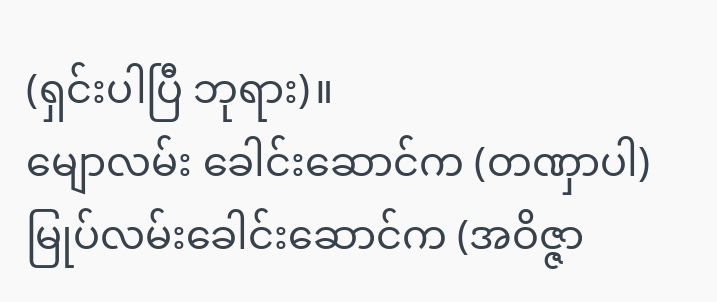(ရှင်းပါပြီ ဘုရား)။
မျောလမ်း ခေါင်းဆောင်က (တဏှာပါ) မြုပ်လမ်းခေါင်းဆောင်က (အဝိဇ္ဇာ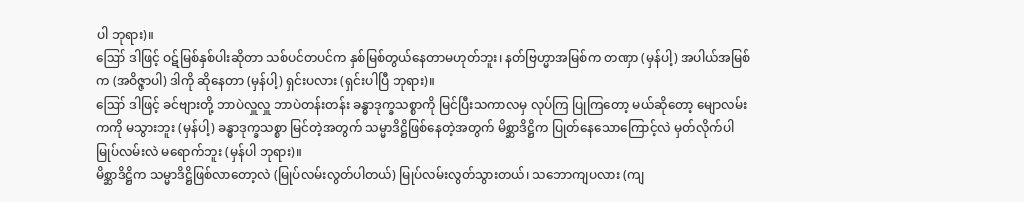ပါ ဘုရား)။
ဪ ဒါဖြင့် ဝဋ်မြစ်နှစ်ပါးဆိုတာ သစ်ပင်တပင်က နှစ်မြစ်တွယ်နေတာမဟုတ်ဘူး၊ နတ်ဗြဟ္မာအမြစ်က တဏှာ (မှန်ပါ့) အပါယ်အမြစ်က (အဝိဇ္ဇာပါ) ဒါကို ဆိုနေတာ (မှန်ပါ့) ရှင်းပလား (ရှင်းပါပြီ ဘုရား)။
ဪ ဒါဖြင့် ခင်ဗျားတို့ ဘာပဲလှူလှူ ဘာပဲတန်းတန်း ခန္ဓာဒုက္ခသစ္စာကို မြင်ပြီးသကာလမှ လုပ်ကြ ပြုကြတော့ မယ်ဆိုတော့ မျောလမ်းကကို မသွားဘူး (မှန်ပါ့) ခန္ဓာဒုက္ခသစ္စာ မြင်တဲ့အတွက် သမ္မာဒိဋ္ဌိဖြစ်နေတဲ့အတွက် မိစ္ဆာဒိဋ္ဌိက ပြုတ်နေသောကြောင့်လဲ မှတ်လိုက်ပါ မြုပ်လမ်းလဲ မရောက်ဘူး (မှန်ပါ ဘုရား)။
မိစ္ဆာဒိဋ္ဌိက သမ္မာဒိဋ္ဌိဖြစ်လာတော့လဲ (မြုပ်လမ်းလွတ်ပါတယ်) မြုပ်လမ်းလွတ်သွားတယ်၊ သဘောကျပလား (ကျ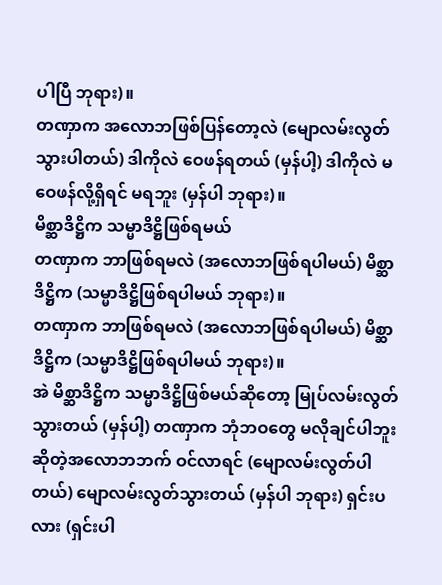ပါပြီ ဘုရား)။
တဏှာက အလောဘဖြစ်ပြန်တော့လဲ (မျောလမ်းလွတ်သွားပါတယ်) ဒါကိုလဲ ဝေဖန်ရတယ် (မှန်ပါ့) ဒါကိုလဲ မဝေဖန်လို့ရှိရင် မရဘူး (မှန်ပါ ဘုရား)။
မိစ္ဆာဒိဋ္ဌိက သမ္မာဒိဋ္ဌိဖြစ်ရမယ်
တဏှာက ဘာဖြစ်ရမလဲ (အလောဘဖြစ်ရပါမယ်) မိစ္ဆာဒိဋ္ဌိက (သမ္မာဒိဋ္ဌိဖြစ်ရပါမယ် ဘုရား)။
တဏှာက ဘာဖြစ်ရမလဲ (အလောဘဖြစ်ရပါမယ်) မိစ္ဆာဒိဋ္ဌိက (သမ္မာဒိဋ္ဌိဖြစ်ရပါမယ် ဘုရား)။
အဲ မိစ္ဆာဒိဋ္ဌိက သမ္မာဒိဋ္ဌိဖြစ်မယ်ဆိုတော့ မြုပ်လမ်းလွတ်သွားတယ် (မှန်ပါ့) တဏှာက ဘုံဘဝတွေ မလိုချင်ပါဘူးဆိုတဲ့အလောဘဘက် ဝင်လာရင် (မျောလမ်းလွတ်ပါတယ်) မျောလမ်းလွတ်သွားတယ် (မှန်ပါ ဘုရား) ရှင်းပလား (ရှင်းပါ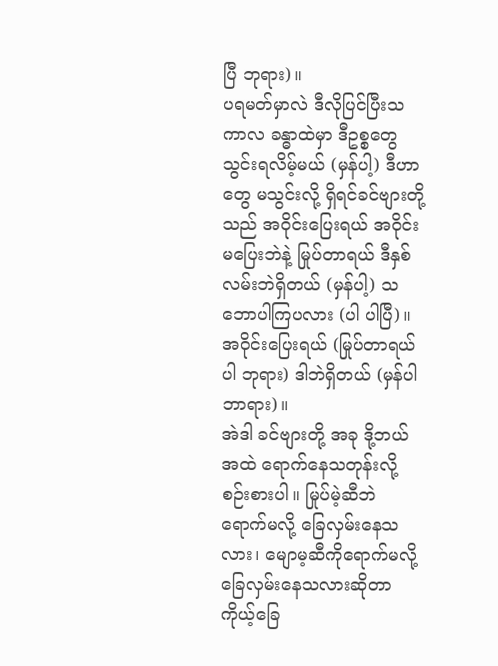ပြီ ဘုရား)။
ပရမတ်မှာလဲ ဒီလိုပြင်ပြီးသကာလ ခန္ဓာထဲမှာ ဒီဥစ္စတွေ သွင်းရလိမ့်မယ် (မှန်ပါ့) ဒီဟာတွေ မသွင်းလို့ ရှိရင်ခင်ဗျားတို့သည် အဝိုင်းပြေးရယ် အဝိုင်းမပြေးဘဲနဲ့ မြုပ်တာရယ် ဒီနှစ်လမ်းဘဲရှိတယ် (မှန်ပါ့) သဘောပါကြပလား (ပါ ပါပြီ)။
အဝိုင်းပြေးရယ် (မြုပ်တာရယ်ပါ ဘုရား) ဒါဘဲရှိတယ် (မှန်ပါဘာရား)။
အဲဒါ ခင်ဗျားတို့ အခု ဒို့ဘယ်အထဲ ရောက်နေသတုန်းလို့ စဉ်းစားပါ။ မြုပ်မဲ့ဆီဘဲ ရောက်မလို့ ခြေလှမ်းနေသလား၊ မျောမ့ဆီကိုရောက်မလို့ ခြေလှမ်းနေသလားဆိုတာ ကိုယ့်ခြေ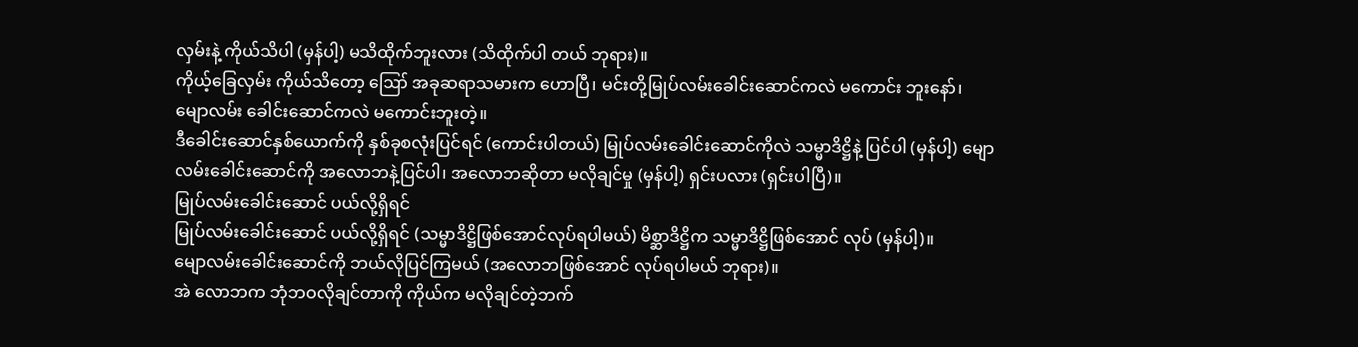လှမ်းနဲ့ ကိုယ်သိပါ (မှန်ပါ့) မသိထိုက်ဘူးလား (သိထိုက်ပါ တယ် ဘုရား)။
ကိုယ့်ခြေလှမ်း ကိုယ်သိတော့ ဪ အခုဆရာသမားက ဟောပြီ၊ မင်းတို့မြုပ်လမ်းခေါင်းဆောင်ကလဲ မကောင်း ဘူးနော်၊ မျောလမ်း ခေါင်းဆောင်ကလဲ မကောင်းဘူးတဲ့။
ဒီခေါင်းဆောင်နှစ်ယောက်ကို နှစ်ခုစလုံးပြင်ရင် (ကောင်းပါတယ်) မြုပ်လမ်းခေါင်းဆောင်ကိုလဲ သမ္မာဒိဋ္ဌိနဲ့ ပြင်ပါ (မှန်ပါ့) မျောလမ်းခေါင်းဆောင်ကို အလောဘနဲ့ပြင်ပါ၊ အလောဘဆိုတာ မလိုချင်မှု (မှန်ပါ့) ရှင်းပလား (ရှင်းပါပြီ)။
မြုပ်လမ်းခေါင်းဆောင် ပယ်လို့ရှိရင်
မြုပ်လမ်းခေါင်းဆောင် ပယ်လို့ရှိရင် (သမ္မာဒိဋ္ဌိဖြစ်အောင်လုပ်ရပါမယ်) မိစ္ဆာဒိဋ္ဌိက သမ္မာဒိဋ္ဌိဖြစ်အောင် လုပ် (မှန်ပါ့)။
မျောလမ်းခေါင်းဆောင်ကို ဘယ်လိုပြင်ကြမယ် (အလောဘဖြစ်အောင် လုပ်ရပါမယ် ဘုရား)။
အဲ လောဘက ဘုံဘဝလိုချင်တာကို ကိုယ်က မလိုချင်တဲ့ဘက်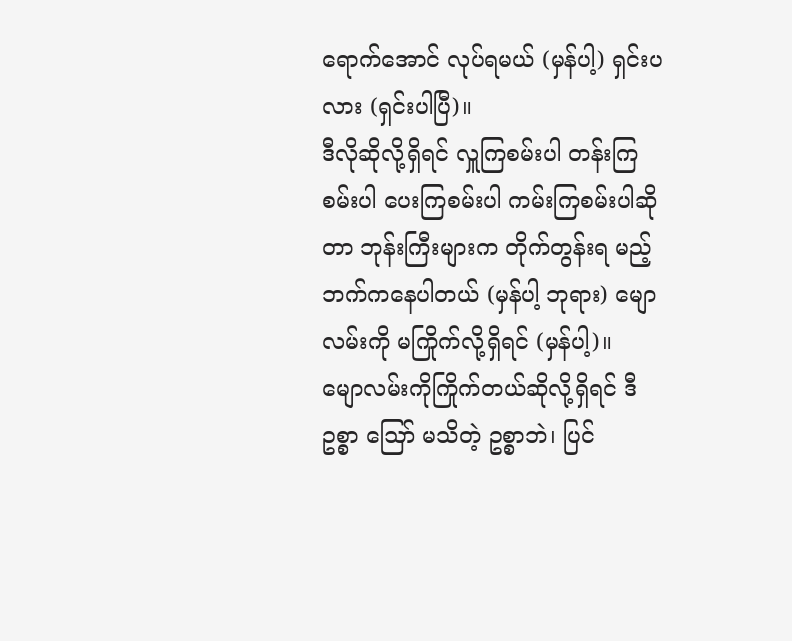ရောက်အောင် လုပ်ရမယ် (မှန်ပါ့) ရှင်းပလား (ရှင်းပါပြီ)။
ဒီလိုဆိုလို့ရှိရင် လှူကြစမ်းပါ တန်းကြစမ်းပါ ပေးကြစမ်းပါ ကမ်းကြစမ်းပါဆိုတာ ဘုန်းကြီးများက တိုက်တွန်းရ မည့် ဘက်ကနေပါတယ် (မှန်ပါ့ ဘုရား) မျောလမ်းကို မကြိုက်လို့ရှိရင် (မှန်ပါ့)။
မျောလမ်းကိုကြိုက်တယ်ဆိုလို့ရှိရင် ဒီဥစ္စာ ဪ မသိတဲ့ ဥစ္စာဘဲ၊ ပြင်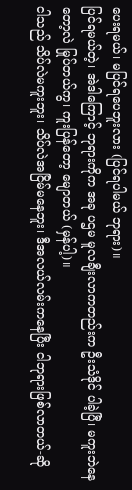ပေးရမယ်၊ မပြင်ရပေဘူးလား (ပြင်ရပါမယ် ဘုရား)။
ပြင်ရမယ်တဲ့၊ အဲဒါကြောင့် ဘုရားကိုက အခု ပဌမ မူလချီးလာကတည်းက ဦးသံဒိုင် ပါခဲ့ပြီ၊ မကူးဘဲနေတော့လဲ မြုပ်တယ်ကွ၊ ကူးပြန်တော့ မျောတယ် (မှန်ပါ့)။
ငါသည် သိပ်လဲမကူးဘူး၊ သိပ်လဲအငြိမ်မနေဘူး၊ ဒီအလယ်လမ်းကနေပြီး ငါဘုရားဖြစ်လာတယ်-ဆို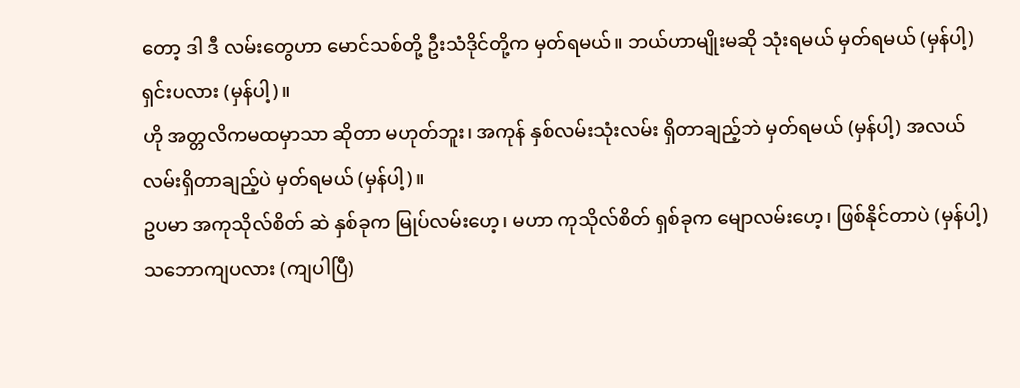တော့ ဒါ ဒီ လမ်းတွေဟာ မောင်သစ်တို့ ဦးသံဒိုင်တို့က မှတ်ရမယ်။ ဘယ်ဟာမျိုးမဆို သုံးရမယ် မှတ်ရမယ် (မှန်ပါ့) ရှင်းပလား (မှန်ပါ့)။
ဟို အတ္တလိကမထမှာသာ ဆိုတာ မဟုတ်ဘူး၊ အကုန် နှစ်လမ်းသုံးလမ်း ရှိတာချည့်ဘဲ မှတ်ရမယ် (မှန်ပါ့) အလယ်လမ်းရှိတာချည့်ပဲ မှတ်ရမယ် (မှန်ပါ့)။
ဥပမာ အကုသိုလ်စိတ် ဆဲ နှစ်ခုက မြုပ်လမ်းဟေ့၊ မဟာ ကုသိုလ်စိတ် ရှစ်ခုက မျောလမ်းဟေ့၊ ဖြစ်နိုင်တာပဲ (မှန်ပါ့) သဘောကျပလား (ကျပါပြီ)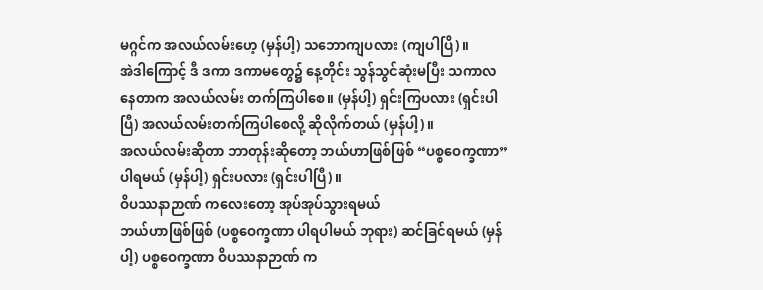မဂ္ဂင်က အလယ်လမ်းဟေ့ (မှန်ပါ့) သဘောကျပလား (ကျပါပြိ)။
အဲဒါကြောင့် ဒီ ဒကာ ဒကာမတွေ၌ နေ့တိုင်း သွန်သွင်ဆုံးမပြီး သကာလနေတာက အလယ်လမ်း တက်ကြပါစေ။ (မှန်ပါ့) ရှင်းကြပလား (ရှင်းပါပြီ) အလယ်လမ်းတက်ကြပါစေလို့ ဆိုလိုက်တယ် (မှန်ပါ့)။
အလယ်လမ်းဆိုတာ ဘာတုန်းဆိုတော့ ဘယ်ဟာဖြစ်ဖြစ် “ပစ္စဝေက္ခဏာ”ပါရမယ် (မှန်ပါ့) ရှင်းပလား (ရှင်းပါပြီ)။
ဝိပဿနာဉာဏ် ကလေးတော့ အုပ်အုပ်သွားရမယ်
ဘယ်ဟာဖြစ်ဖြစ် (ပစ္စဝေက္ခဏာ ပါရပါမယ် ဘုရား) ဆင်ခြင်ရမယ် (မှန်ပါ့) ပစ္စဝေက္ခဏာ ဝိပဿနာဉာဏ် က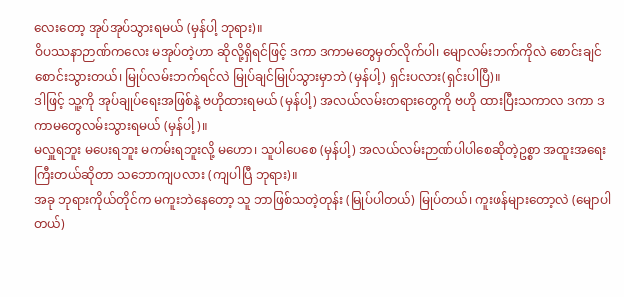လေးတော့ အုပ်အုပ်သွားရမယ် (မှန်ပါ့ ဘုရား)။
ဝိပဿနာဉာဏ်ကလေး မအုပ်တဲ့ဟာ ဆိုလို့ရှိရင်ဖြင့် ဒကာ ဒကာမတွေမှတ်လိုက်ပါ၊ မျောလမ်းဘက်ကိုလဲ စောင်းချင်စောင်းသွားတယ်၊ မြုပ်လမ်းဘက်ရင်လဲ မြုပ်ချင်မြုပ်သွားမှာဘဲ (မှန်ပါ့) ရှင်းပလား(ရှင်းပါပြီ)။
ဒါဖြင့် သူ့ကို အုပ်ချုပ်ရေးအဖြစ်နဲ့ ဗဟိုထားရမယ် (မှန်ပါ့) အလယ်လမ်းတရားတွေကို ဗဟို ထားပြီးသကာလ ဒကာ ဒကာမတွေလမ်းသွားရမယ် (မှန်ပါ့)။
မလှူရဘူး မပေးရဘူး မကမ်းရဘူးလို့ မဟော၊ သူပါပေစေ (မှန်ပါ့) အလယ်လမ်းဉာဏ်ပါပါစေဆိုတဲ့ဥစ္စာ အထူးအရေးကြီးတယ်ဆိုတာ သဘောကျပလား (ကျပါပြီ ဘုရား)။
အခု ဘုရားကိုယ်တိုင်က မကူးဘဲနေတော့ သူ ဘာဖြစ်သတဲ့တုန်း (မြုပ်ပါတယ်) မြုပ်တယ်၊ ကူးဖန်များတော့လဲ (မျောပါတယ်)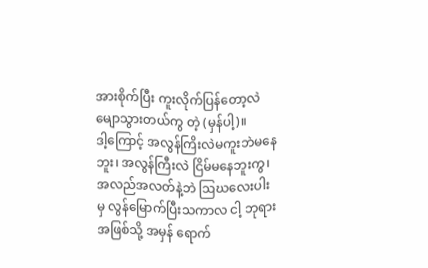အားစိုက်ပြီး ကူးလိုက်ပြန်တော့လဲ မျောသွားတယ်ကွ တဲ့ (မှန်ပါ့)။
ဒါ့ကြောင့် အလွန်ကြိးလဲမကူးဘဲမနေဘူး၊ အလွန်ကြီးလဲ ငြိမ်မနေဘူးကွ၊ အလည်အလတ်နဲ့ဘဲ ဩဃလေးပါးမှ လွန်မြောက်ပြီးသကာလ ငါ့ ဘုရားအဖြစ်သို့ အမှန် ရောက်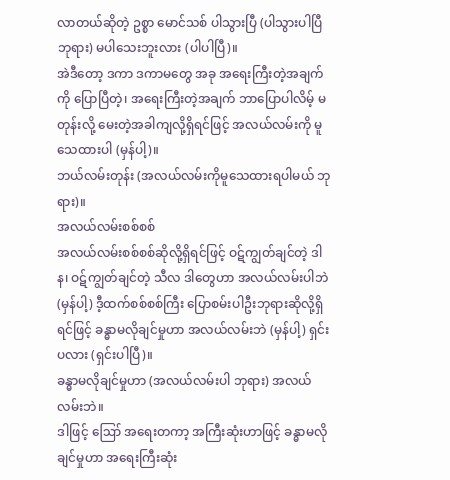လာတယ်ဆိုတဲ့ ဥစ္စာ မောင်သစ် ပါသွားပြီ (ပါသွားပါပြီ ဘုရား) မပါသေးဘူးလား (ပါပါပြီ)။
အဲဒီတော့ ဒကာ ဒကာမတွေ အခု အရေးကြီးတဲ့အချက်ကို ပြောပြီတဲ့၊ အရေးကြီးတဲ့အချက် ဘာပြောပါလိမ့် မတုန်းလို့ မေးတဲ့အခါကျလို့ရှိရင်ဖြင့် အလယ်လမ်းကို မူသေထားပါ (မှန်ပါ့)။
ဘယ်လမ်းတုန်း (အလယ်လမ်းကိုမူသေထားရပါမယ် ဘုရား)။
အလယ်လမ်းစစ်စစ်
အလယ်လမ်းစစ်စစ်ဆိုလို့ရှိရင်ဖြင့် ဝဋ်ကျွတ်ချင်တဲ့ ဒါန၊ ဝဋ်ကျွတ်ချင်တဲ့ သီလ ဒါတွေဟာ အလယ်လမ်းပါဘဲ (မှန်ပါ့) ဒီ့ထက်စစ်စစ်ကြီး ပြောစမ်းပါဦးဘုရားဆိုလို့ရှိရင်ဖြင့် ခန္ဓာမလိုချင်မှုဟာ အလယ်လမ်းဘဲ (မှန်ပါ့) ရှင်းပလား (ရှင်းပါပြီ)။
ခန္ဓာမလိုချင်မှုဟာ (အလယ်လမ်းပါ ဘုရား) အလယ်လမ်းဘဲ။
ဒါဖြင့် ဪ အရေးတကာ့ အကြီးဆုံးဟာဖြင့် ခန္ဓာမလိုချင်မှုဟာ အရေးကြီးဆုံး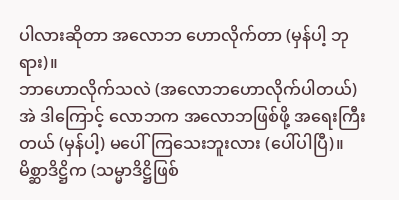ပါလားဆိုတာ အလောဘ ဟောလိုက်တာ (မှန်ပါ့ ဘုရား)။
ဘာဟောလိုက်သလဲ (အလောဘဟောလိုက်ပါတယ်) အဲ ဒါကြောင့် လောဘက အလောဘဖြစ်ဖို့ အရေးကြီးတယ် (မှန်ပါ့) မပေါ်ကြသေးဘူးလား (ပေါ်ပါပြီ)။
မိစ္ဆာဒိဋ္ဌိက (သမ္မာဒိဋ္ဌိဖြစ်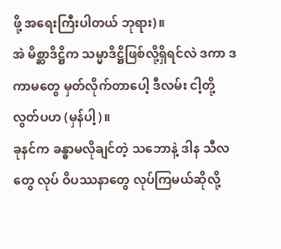ဖို့ အရေးကြီးပါတယ် ဘုရား)။
အဲ မိစ္ဆာဒိဋ္ဌိက သမ္မာဒိဋ္ဌိဖြစ်လို့ရှိရင်လဲ ဒကာ ဒကာမတွေ မှတ်လိုက်တာပေါ့ ဒီလမ်း ငါ့တို့လွတ်ပဟ (မှန်ပါ့)။
ခုနင်က ခန္ဓာမလိုချင်တဲ့ သဘောနဲ့ ဒါန သီလတွေ လုပ် ဝိပဿနာတွေ လုပ်ကြမယ်ဆိုလို့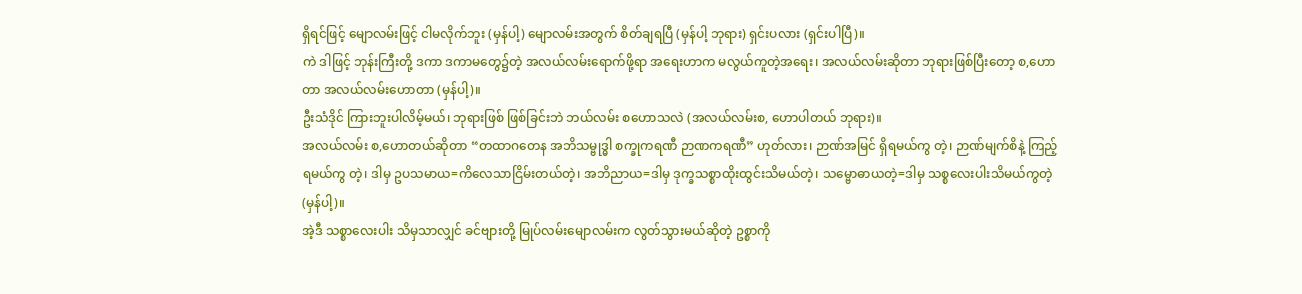ရှိရင်ဖြင့် မျောလမ်းဖြင့် ငါမလိုက်ဘူး (မှန်ပါ့) မျောလမ်းအတွက် စိတ်ချရပြီ (မှန်ပါ့ ဘုရား) ရှင်းပလား (ရှင်းပါပြီ)။
ကဲ ဒါဖြင့် ဘုန်းကြီးတို့ ဒကာ ဒကာမတွေ၌တဲ့ အလယ်လမ်းရောက်ဖို့ရာ အရေးဟာက မလွယ်ကူတဲ့အရေး၊ အလယ်လမ်းဆိုတာ ဘုရားဖြစ်ပြီးတော့ စ,ဟောတာ အလယ်လမ်းဟောတာ (မှန်ပါ့)။
ဦးသံဒိုင် ကြားဘူးပါလိမ့်မယ်၊ ဘုရားဖြစ် ဖြစ်ခြင်းဘဲ ဘယ်လမ်း စဟောသလဲ (အလယ်လမ်းစ, ဟောပါတယ် ဘုရား)။
အလယ်လမ်း စ,ဟောတယ်ဆိုတာ “တထာဂတေန အဘိသမ္ဗုဒ္ဓါ စက္ခုကရဏီ ဉာဏကရဏီ” ဟုတ်လား၊ ဉာဏ်အမြင် ရှိရမယ်ကွ တဲ့၊ ဉာဏ်မျက်စိနဲ့ ကြည့်ရမယ်ကွ တဲ့၊ ဒါမှ ဥပသမာယ=ကိလေသာငြိမ်းတယ်တဲ့၊ အဘိညာယ=ဒါမှ ဒုက္ခသစ္စာထိုးထွင်းသိမယ်တဲ့၊ သမ္ဗောဓာယတဲ့=ဒါမှ သစ္စလေးပါးသိမယ်ကွတဲ့(မှန်ပါ့)။
အဲ့ဒီ သစ္စာလေးပါး သိမှသာလျှင် ခင်ဗျားတို့ မြုပ်လမ်းမျောလမ်းက လွတ်သွားမယ်ဆိုတဲ့ ဥစ္စာကို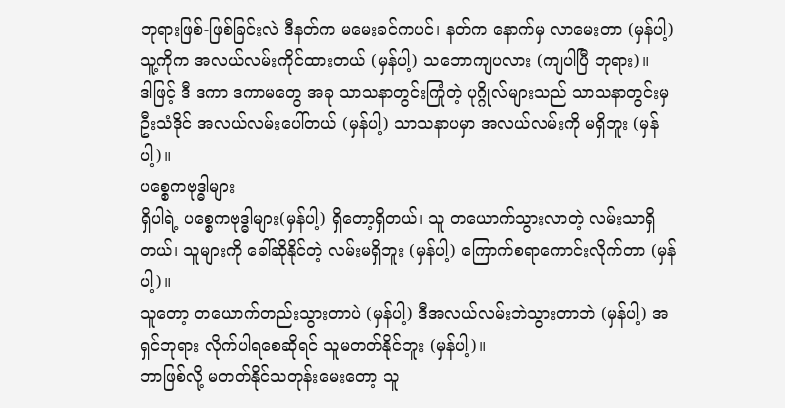ဘုရားဖြစ်-ဖြစ်ခြင်းလဲ ဒီနတ်က မမေးခင်ကပင်၊ နတ်က နောက်မှ လာမေးတာ (မှန်ပါ့) သူ့ကိုက အလယ်လမ်းကိုင်ထားတယ် (မှန်ပါ့) သဘောကျပလား (ကျပါပြီ ဘုရား)။
ဒါဖြင့် ဒီ ဒကာ ဒကာမတွေ အခု သာသနာတွင်းကြုံတဲ့ ပုဂ္ဂိုလ်များသည် သာသနာတွင်းမှ ဦးသံဒိုင် အလယ်လမ်းပေါ်တယ် (မှန်ပါ့) သာသနာပမှာ အလယ်လမ်းကို မရှိဘူး (မှန်ပါ့)။
ပစ္စေကဗုဒ္ဓါများ
ရှိပါရဲ့ ပစ္စေကဗုဒ္ဓါများ(မှန်ပါ့) ရှိတော့ရှိတယ်၊ သူ တယောက်သွားလာတဲ့ လမ်းသာရှိတယ်၊ သူများကို ခေါ်ဆိုနိုင်တဲ့ လမ်းမရှိဘူး (မှန်ပါ့) ကြောက်စရာကောင်းလိုက်တာ (မှန်ပါ့)။
သူတော့ တယောက်တည်းသွားတာပဲ (မှန်ပါ့) ဒီအလယ်လမ်းဘဲသွားတာဘဲ (မှန်ပါ့) အရှင်ဘုရား လိုက်ပါရစေဆိုရင် သူမတတ်နိုင်ဘူး (မှန်ပါ့)။
ဘာဖြစ်လို့ မတတ်နိုင်သတုန်းမေးတော့ သူ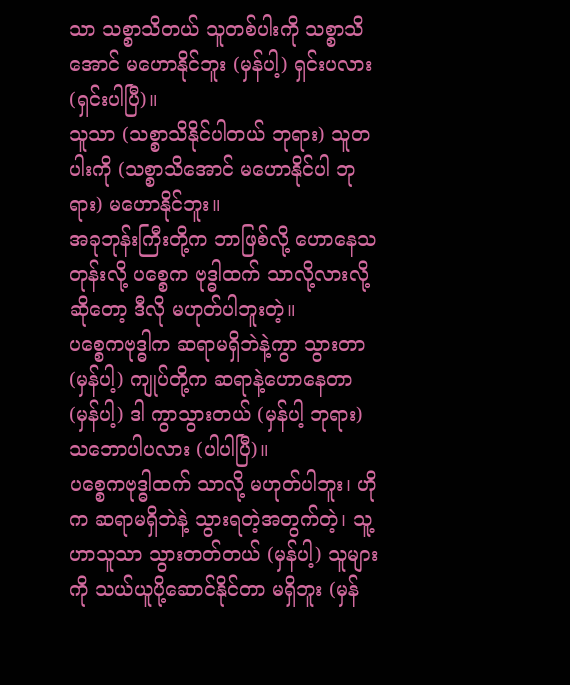သာ သစ္စာသိတယ် သူတစ်ပါးကို သစ္စာသိအောင် မဟောနိုင်ဘူး (မှန်ပါ့) ရှင်းပလား (ရှင်းပါပြီ)။
သူသာ (သစ္စာသိနိုင်ပါတယ် ဘုရား) သူတပါးကို (သစ္စာသိအောင် မဟောနိုင်ပါ ဘုရား) မဟောနိုင်ဘူး။
အခုဘုန်းကြီးတို့က ဘာဖြစ်လို့ ဟောနေသတုန်းလို့ ပစ္စေက ဗုဒ္ဓါထက် သာလို့လားလို့ဆိုတော့ ဒီလို မဟုတ်ပါဘူးတဲ့။
ပစ္စေကဗုဒ္ဓါက ဆရာမရှိဘဲနဲ့ကွာ သွားတာ (မှန်ပါ့) ကျုပ်တို့က ဆရာနဲ့ဟောနေတာ (မှန်ပါ့) ဒါ ကွာသွားတယ် (မှန်ပါ့ ဘုရား) သဘောပါပလား (ပါပါပြီ)။
ပစ္စေကဗုဒ္ဓါထက် သာလို့ မဟုတ်ပါဘူး၊ ဟိုက ဆရာမရှိဘဲနဲ့ သွားရတဲ့အတွက်တဲ့၊ သူ့ဟာသူသာ သွားတတ်တယ် (မှန်ပါ့) သူများကို သယ်ယူပို့ဆောင်နိုင်တာ မရှိဘူး (မှန်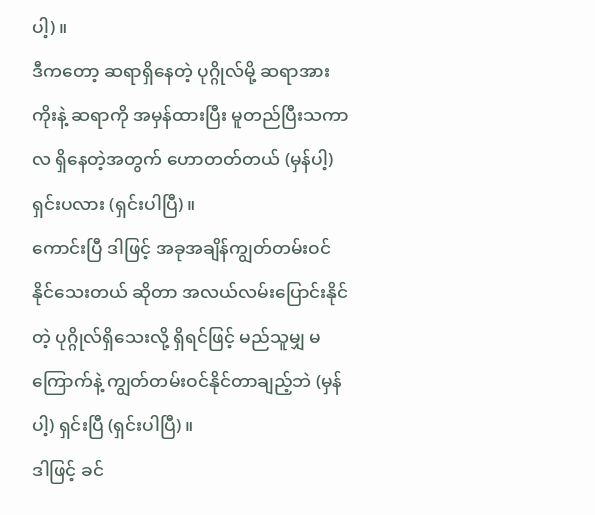ပါ့)။
ဒီကတော့ ဆရာရှိနေတဲ့ ပုဂ္ဂိုလ်မို့ ဆရာအားကိုးနဲ့ ဆရာကို အမှန်ထားပြီး မူတည်ပြီးသကာလ ရှိနေတဲ့အတွက် ဟောတတ်တယ် (မှန်ပါ့) ရှင်းပလား (ရှင်းပါပြီ)။
ကောင်းပြီ ဒါဖြင့် အခုအချိန်ကျွတ်တမ်းဝင်နိုင်သေးတယ် ဆိုတာ အလယ်လမ်းပြောင်းနိုင်တဲ့ ပုဂ္ဂိုလ်ရှိသေးလို့ ရှိရင်ဖြင့် မည်သူမျှ မကြောက်နဲ့ ကျွတ်တမ်းဝင်နိုင်တာချည့်ဘဲ (မှန်ပါ့) ရှင်းပြီ (ရှင်းပါပြီ)။
ဒါဖြင့် ခင်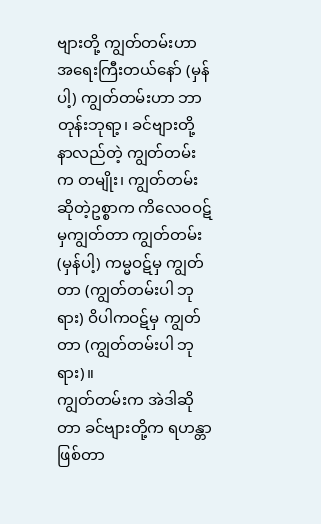ဗျားတို့ ကျွတ်တမ်းဟာ အရေးကြီးတယ်နော် (မှန်ပါ့) ကျွတ်တမ်းဟာ ဘာတုန်းဘုရာ့၊ ခင်ဗျားတို့ နာလည်တဲ့ ကျွတ်တမ်းက တမျိုး၊ ကျွတ်တမ်းဆိုတဲ့ဥစ္စာက ကိလေဝဝဋ်မှကျွတ်တာ ကျွတ်တမ်း (မှန်ပါ့) ကမ္မဝဋ်မှ ကျွတ်တာ (ကျွတ်တမ်းပါ ဘုရား) ဝိပါကဝဋ်မှ ကျွတ်တာ (ကျွတ်တမ်းပါ ဘုရား)။
ကျွတ်တမ်းက အဲဒါဆိုတာ ခင်ဗျားတို့က ရဟန္တာဖြစ်တာ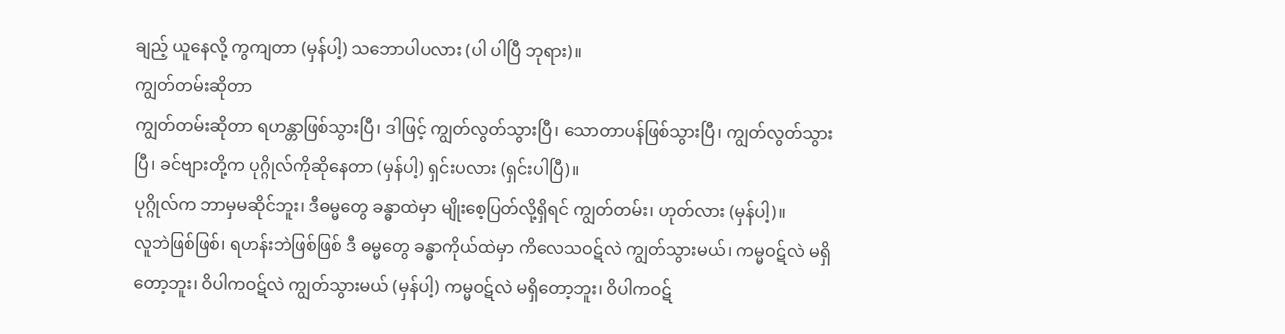ချည့် ယူနေလို့ ကွကျတာ (မှန်ပါ့) သဘောပါပလား (ပါ ပါပြီ ဘုရား)။
ကျွတ်တမ်းဆိုတာ
ကျွတ်တမ်းဆိုတာ ရဟန္တာဖြစ်သွားပြီ၊ ဒါဖြင့် ကျွတ်လွတ်သွားပြီ၊ သောတာပန်ဖြစ်သွားပြီ၊ ကျွတ်လွတ်သွားပြီ၊ ခင်ဗျားတို့က ပုဂ္ဂိုလ်ကိုဆိုနေတာ (မှန်ပါ့) ရှင်းပလား (ရှင်းပါပြီ)။
ပုဂ္ဂိုလ်က ဘာမှမဆိုင်ဘူး၊ ဒီဓမ္မတွေ ခန္ဓာထဲမှာ မျိုးစေ့ပြတ်လို့ရှိရင် ကျွတ်တမ်း၊ ဟုတ်လား (မှန်ပါ့)။
လူဘဲဖြစ်ဖြစ်၊ ရဟန်းဘဲဖြစ်ဖြစ် ဒီ ဓမ္မတွေ ခန္ဓာကိုယ်ထဲမှာ ကိလေသဝဋ်လဲ ကျွတ်သွားမယ်၊ ကမ္မဝဋ်လဲ မရှိတော့ဘူး၊ ဝိပါကဝဋ်လဲ ကျွတ်သွားမယ် (မှန်ပါ့) ကမ္မဝဋ်လဲ မရှိတော့ဘူး၊ ဝိပါကဝဋ်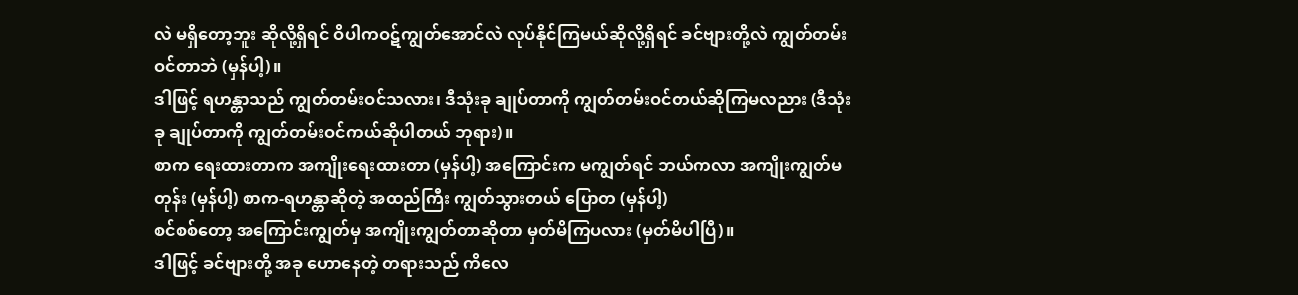လဲ မရှိတော့ဘူး ဆိုလို့ရှိရင် ဝိပါကဝဋ်ကျွတ်အောင်လဲ လုပ်နိုင်ကြမယ်ဆိုလို့ရှိရင် ခင်ဗျားတို့လဲ ကျွတ်တမ်းဝင်တာဘဲ (မှန်ပါ့)။
ဒါဖြင့် ရဟန္တာသည် ကျွတ်တမ်းဝင်သလား၊ ဒီသုံးခု ချုပ်တာကို ကျွတ်တမ်းဝင်တယ်ဆိုကြမလညား (ဒီသုံးခု ချုပ်တာကို ကျွတ်တမ်းဝင်ကယ်ဆိုပါတယ် ဘုရား)။
စာက ရေးထားတာက အကျိုးရေးထားတာ (မှန်ပါ့) အကြောင်းက မကျွတ်ရင် ဘယ်ကလာ အကျိုးကျွတ်မ တုန်း (မှန်ပါ့) စာက-ရဟန္တာဆိုတဲ့ အထည်ကြီး ကျွတ်သွားတယ် ပြောတ (မှန်ပါ့)
စင်စစ်တော့ အကြောင်းကျွတ်မှ အကျိုးကျွတ်တာဆိုတာ မှတ်မိကြပလား (မှတ်မိပါပြီ)။
ဒါဖြင့် ခင်ဗျားတို့ အခု ဟောနေတဲ့ တရားသည် ကိလေ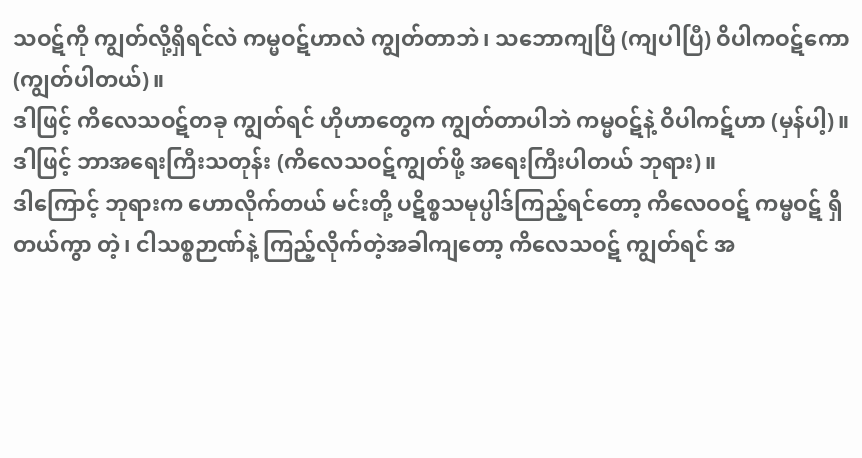သဝဋ်ကို ကျွတ်လို့ရှိရင်လဲ ကမ္မဝဋ်ဟာလဲ ကျွတ်တာဘဲ၊ သဘောကျပြီ (ကျပါပြီ) ဝိပါကဝဋ်ကော (ကျွတ်ပါတယ်)။
ဒါဖြင့် ကိလေသဝဋ်တခု ကျွတ်ရင် ဟိုဟာတွေက ကျွတ်တာပါဘဲ ကမ္မဝဋ်နဲ့ ဝိပါကဋ်ဟာ (မှန်ပါ့)။
ဒါဖြင့် ဘာအရေးကြီးသတုန်း (ကိလေသဝဋ်ကျွတ်ဖို့ အရေးကြီးပါတယ် ဘုရား)။
ဒါကြောင့် ဘုရားက ဟောလိုက်တယ် မင်းတို့ ပဋိစ္စသမုပ္ပါဒ်ကြည့်ရင်တော့ ကိလေဝဝဋ် ကမ္မဝဋ် ရှိတယ်ကွာ တဲ့၊ ငါသစ္စဉာဏ်နဲ့ ကြည့်လိုက်တဲ့အခါကျတော့ ကိလေသဝဋ် ကျွတ်ရင် အ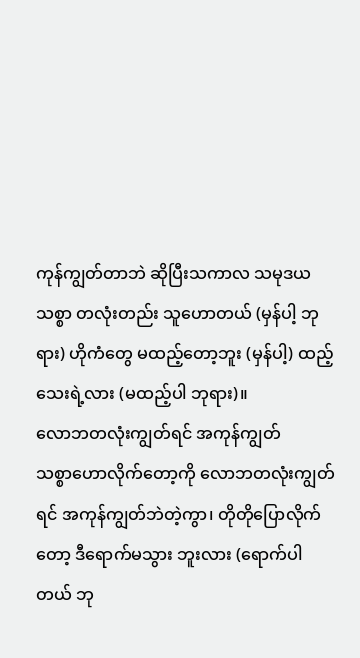ကုန်ကျွတ်တာဘဲ ဆိုပြီးသကာလ သမုဒယသစ္စာ တလုံးတည်း သူဟောတယ် (မှန်ပါ့ ဘုရား) ဟိုကံတွေ မထည့်တော့ဘူး (မှန်ပါ့) ထည့်သေးရဲ့လား (မထည့်ပါ ဘုရား)။
လောဘတလုံးကျွတ်ရင် အကုန်ကျွတ်
သစ္စာဟောလိုက်တော့ကို လောဘတလုံးကျွတ်ရင် အကုန်ကျွတ်ဘဲတဲ့ကွာ၊ တိုတိုပြောလိုက်တော့ ဒီရောက်မသွား ဘူးလား (ရောက်ပါတယ် ဘု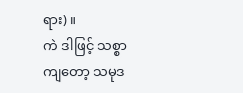ရား)။
ကဲ ဒါဖြင့် သစ္စာကျတော့ သမုဒ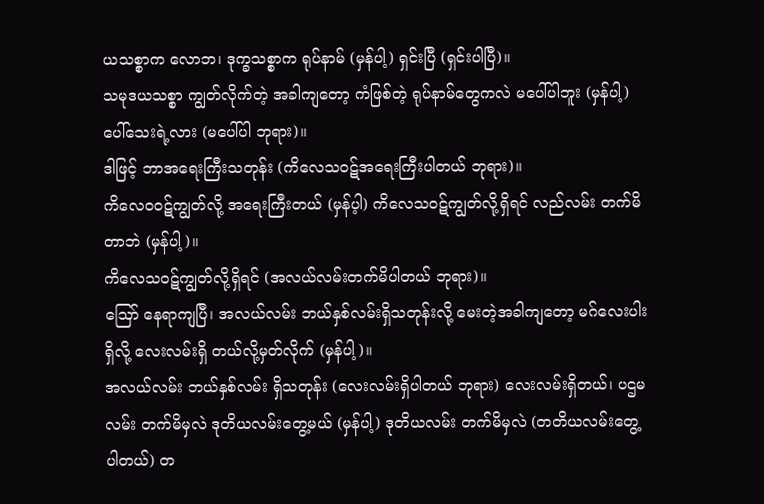ယသစ္စာက လောဘ၊ ဒုက္ခသစ္စာက ရုပ်နာမ် (မှန်ပါ့) ရှင်းပြီ (ရှင်းပါပြီ)။
သမုဒယသစ္စာ ကျွတ်လိုက်တဲ့ အခါကျတော့ ကံဖြစ်တဲ့ ရုပ်နာမ်တွေကလဲ မပေါ်ပါဘူး (မှန်ပါ့) ပေါ်သေးရဲ့လား (မပေါ်ပါ ဘုရား)။
ဒါဖြင့် ဘာအရေးကြီးသတုန်း (ကိလေသဝဋ်အရေးကြီးပါတယ် ဘုရား)။
ကိလေဝဝဋ်ကျွတ်လို့ အရေးကြီးတယ် (မှန်ပ့ါ) ကိလေသဝဋ်ကျွတ်လို့ရှိရင် လည်လမ်း တက်မိတာဘဲ (မှန်ပါ့)။
ကိလေသဝဋ်ကျွတ်လို့ရှိရင် (အလယ်လမ်းတက်မိပါတယ် ဘုရား)။
ဪ နေရာကျပြီ၊ အလယ်လမ်း ဘယ်နှစ်လမ်းရှိသတုန်းလို့ မေးတဲ့အခါကျတော့ မဂ်လေးပါးရှိလို့ လေးလမ်းရှိ တယ်လို့မှတ်လိုက် (မှန်ပါ့)။
အလယ်လမ်း ဘယ်နှစ်လမ်း ရှိသတုန်း (လေးလမ်းရှိပါတယ် ဘုရား) လေးလမ်းရှိတယ်၊ ပဌမလမ်း တက်မိမှလဲ ဒုတိယလမ်းတွေ့မယ် (မှန်ပါ့) ဒုတိယလမ်း တက်မိမှလဲ (တတိယလမ်းတွေ့ပါတယ်) တ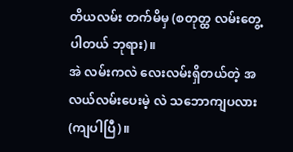တိယလမ်း တက်မိမှ (စတုတ္ထ လမ်းတွေ့ပါတယ် ဘုရား)။
အဲ လမ်းကလဲ လေးလမ်းရှိတယ်တဲ့ အလယ်လမ်းပေးမဲ့ လဲ သဘောကျပလား (ကျပါပြီ)။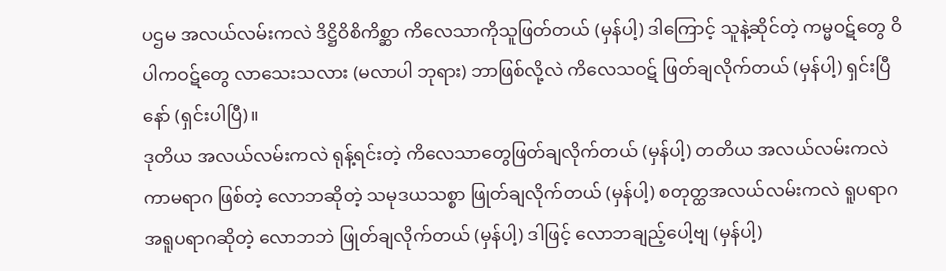ပဌမ အလယ်လမ်းကလဲ ဒိဋ္ဌိဝိစိကိစ္ဆာ ကိလေသာကိုသူဖြတ်တယ် (မှန်ပါ့) ဒါကြောင့် သူနဲ့ဆိုင်တဲ့ ကမ္မဝဋ်တွေ ဝိပါကဝဋ်တွေ လာသေးသလား (မလာပါ ဘုရား) ဘာဖြစ်လို့လဲ ကိလေသဝဋ် ဖြတ်ချလိုက်တယ် (မှန်ပါ့) ရှင်းပြီနော် (ရှင်းပါပြီ)။
ဒုတိယ အလယ်လမ်းကလဲ ရုန့်ရင်းတဲ့ ကိလေသာတွေဖြတ်ချလိုက်တယ် (မှန်ပါ့) တတိယ အလယ်လမ်းကလဲ ကာမရာဂ ဖြစ်တဲ့ လောဘဆိုတဲ့ သမုဒယသစ္စာ ဖြုတ်ချလိုက်တယ် (မှန်ပါ့) စတုတ္ထအလယ်လမ်းကလဲ ရူပရာဂ အရူပရာဂဆိုတဲ့ လောဘဘဲ ဖြုတ်ချလိုက်တယ် (မှန်ပါ့) ဒါဖြင့် လောဘချည့်ပေါ့ဗျ (မှန်ပါ့)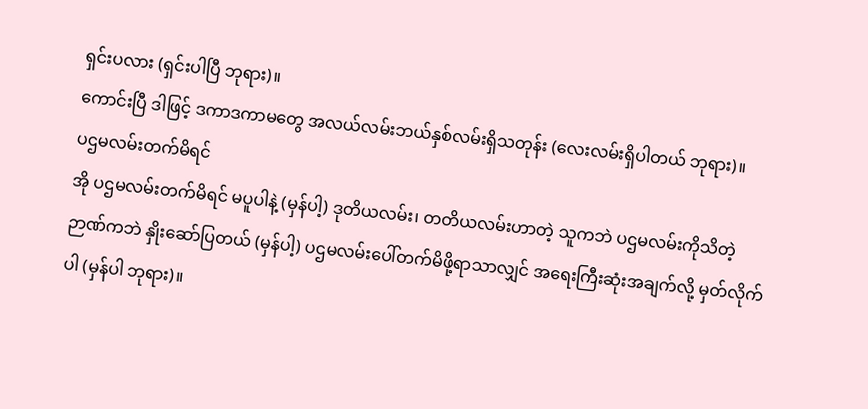ရှင်းပလား (ရှင်းပါပြီ ဘုရား)။
ကောင်းပြီ ဒါဖြင့် ဒကာဒကာမတွေ အလယ်လမ်းဘယ်နှစ်လမ်းရှိသတုန်း (လေးလမ်းရှိပါတယ် ဘုရား)။
ပဌမလမ်းတက်မိရင်
အို ပဌမလမ်းတက်မိရင် မပူပါနဲ့ (မှန်ပါ့) ဒုတိယလမ်း၊ တတိယလမ်းဟာတဲ့ သူကဘဲ ပဌမလမ်းကိုသိတဲ့ ဉာဏ်ကဘဲ နှိုးဆော်ပြတယ် (မှန်ပါ့) ပဌမလမ်းပေါ်တက်မိဖို့ရာသာလျှင် အရေးကြီးဆုံးအချက်လို့ မှတ်လိုက်ပါ (မှန်ပါ ဘုရား)။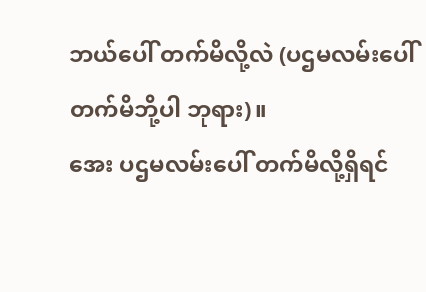ဘယ်ပေါ် တက်မိလို့လဲ (ပဌမလမ်းပေါ် တက်မိဘို့ပါ ဘုရား)။
အေး ပဌမလမ်းပေါ် တက်မိလို့ရှိရင်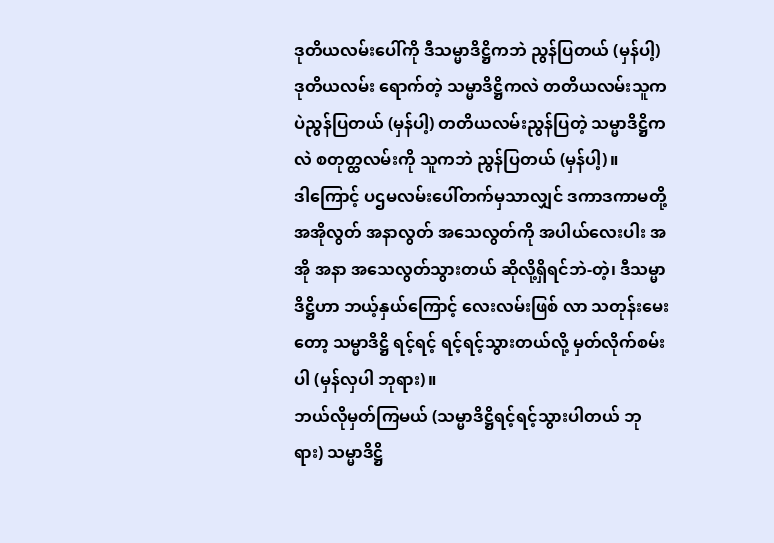ဒုတိယလမ်းပေါ်ကို ဒီသမ္မာဒိဋ္ဌိကဘဲ ညွန်ပြတယ် (မှန်ပါ့) ဒုတိယလမ်း ရောက်တဲ့ သမ္မာဒိဋ္ဌိကလဲ တတိယလမ်းသူကပဲညွန်ပြတယ် (မှန်ပါ့) တတိယလမ်းညွန်ပြတဲ့ သမ္မာဒိဋ္ဌိကလဲ စတုတ္ထလမ်းကို သူကဘဲ ညွန်ပြတယ် (မှန်ပါ့)။
ဒါကြောင့် ပဌမလမ်းပေါ်တက်မှသာလျှင် ဒကာဒကာမတို့ အအိုလွတ် အနာလွတ် အသေလွတ်ကို အပါယ်လေးပါး အအို အနာ အသေလွတ်သွားတယ် ဆိုလို့ရှိရင်ဘဲ-တဲ့၊ ဒီသမ္မာဒိဋ္ဌိဟာ ဘယ့်နှယ်ကြောင့် လေးလမ်းဖြစ် လာ သတုန်းမေးတော့ သမ္မာဒိဋ္ဌိ ရင့်ရင့် ရင့်ရင့်သွားတယ်လို့ မှတ်လိုက်စမ်းပါ (မှန်လှပါ ဘုရား)။
ဘယ်လိုမှတ်ကြမယ် (သမ္မာဒိဋ္ဌိရင့်ရင့်သွားပါတယ် ဘုရား) သမ္မာဒိဋ္ဌိ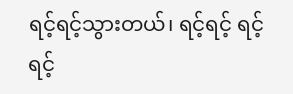ရင့်ရင့်သွားတယ်၊ ရင့်ရင့် ရင့်ရင့်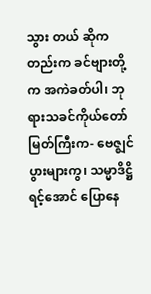သွား တယ် ဆိုကတည်းက ခင်ဗျားတို့က အကဲခတ်ပါ၊ ဘုရားသခင်ကိုယ်တော်မြတ်ကြီးက- ဗေဇ္ဈင်ပွားများကွ၊ သမ္မာဒိဋ္ဌိရင့်အောင် ပြောနေ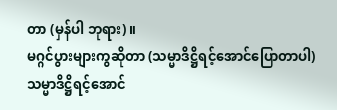တာ (မှန်ပါ ဘုရား)။
မဂ္ဂင်ပွားများကွဆိုတာ (သမ္မာဒိဋ္ဌိရင့်အောင်ပြောတာပါ) သမ္မာဒိဋ္ဌိရင့်အောင်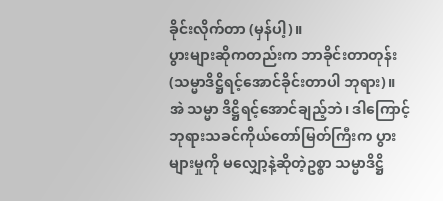ခိုင်းလိုက်တာ (မှန်ပါ့)။
ပွားများဆိုကတည်းက ဘာခိုင်းတာတုန်း (သမ္မာဒိဋ္ဌိရင့်အောင်ခိုင်းတာပါ ဘုရား)။
အဲ သမ္မာ ဒိဋ္ဌိရင့်အောင်ချည့်ဘဲ၊ ဒါကြောင့် ဘုရားသခင်ကိုယ်တော်မြတ်ကြီးက ပွားများမှုကို မလျှော့နဲ့ဆိုတဲ့ဥစ္စာ သမ္မာဒိဋ္ဌိ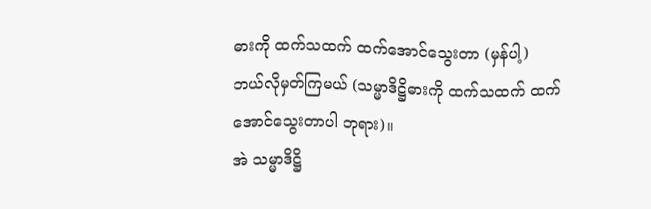ဓားကို ထက်သထက် ထက်အောင်သွေးတာ (မှန်ပါ့)
ဘယ်လိုမှတ်ကြမယ် (သမ္မာဒိဋ္ဌိဓားကို ထက်သထက် ထက်အောင်သွေးတာပါ ဘုရား)။
အဲ သမ္မာဒိဋ္ဌိ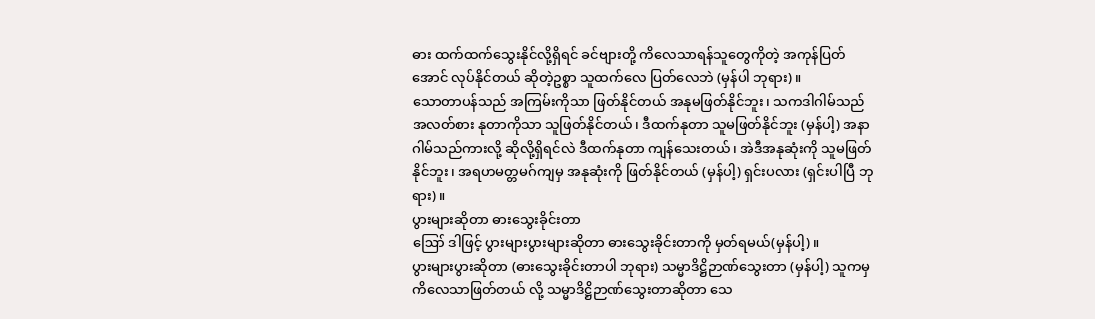ဓား ထက်ထက်သွေးနိုင်လို့ရှိရင် ခင်ဗျားတို့ ကိလေသာရန်သူတွေကိုတဲ့ အကုန်ပြတ်အောင် လုပ်နိုင်တယ် ဆိုတဲ့ဥစ္စာ သူထက်လေ ပြတ်လေဘဲ (မှန်ပါ ဘုရား)။
သောတာပန်သည် အကြမ်းကိုသာ ဖြတ်နိုင်တယ် အနုမဖြတ်နိုင်ဘူး၊ သကဒါဂါမ်သည် အလတ်စား နုတာကိုသာ သူဖြတ်နိုင်တယ်၊ ဒီထက်နုတာ သူမဖြတ်နိုင်ဘူး (မှန်ပါ့) အနာဂါမ်သည်ကားလို့ ဆိုလို့ရှိရင်လဲ ဒီထက်နုတာ ကျန်သေးတယ်၊ အဲဒီအနုဆုံးကို သူမဖြတ်နိုင်ဘူး၊ အရဟမတ္တမဂ်ကျမှ အနုဆုံးကို ဖြတ်နိုင်တယ် (မှန်ပါ့) ရှင်းပလား (ရှင်းပါပြီ ဘုရား)။
ပွားများဆိုတာ ဓားသွေးခိုင်းတာ
ဪ ဒါဖြင့် ပွားများပွားများဆိုတာ ဓားသွေးခိုင်းတာကို မှတ်ရမယ်(မှန်ပါ့)။
ပွားများပွားဆိုတာ (ဓားသွေးခိုင်းတာပါ ဘုရား) သမ္မာဒိဋ္ဌိဉာဏ်သွေးတာ (မှန်ပါ့) သူကမှ ကိလေသာဖြတ်တယ် လို့ သမ္မာဒိဋ္ဌိဉာဏ်သွေးတာဆိုတာ သေ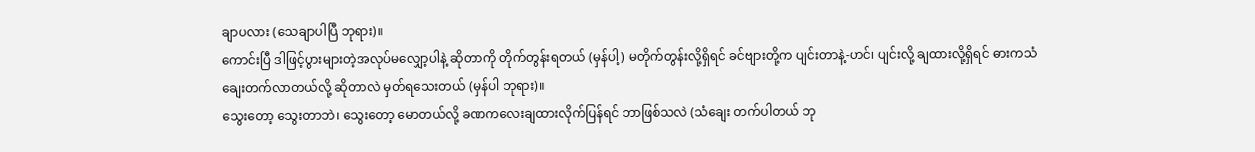ချာပလား (သေချာပါပြီ ဘုရား)။
ကောင်းပြီ ဒါဖြင့်ပွားများတဲ့အလုပ်မလျှော့ပါနဲ့ ဆိုတာကို တိုက်တွန်းရတယ် (မှန်ပါ့) မတိုက်တွန်းလို့ရှိရင် ခင်ဗျားတို့က ပျင်းတာနဲ့-ဟင်၊ ပျင်းလို့ ချထားလို့ရှိရင် ဓားကသံချေးတက်လာတယ်လို့ ဆိုတာလဲ မှတ်ရသေးတယ် (မှန်ပါ ဘုရား)။
သွေးတော့ သွေးတာဘဲ၊ သွေးတော့ မောတယ်လို့ ခဏကလေးချထားလိုက်ပြန်ရင် ဘာဖြစ်သလဲ (သံချေး တက်ပါတယ် ဘု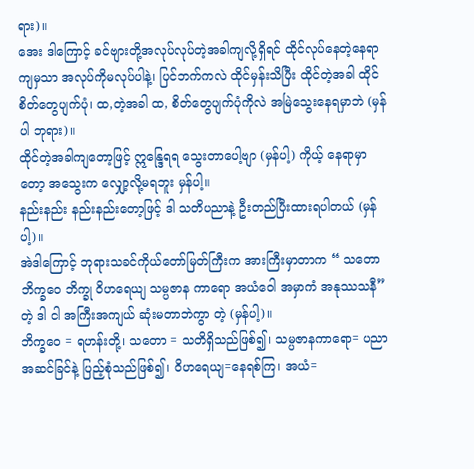ရား)။
အေး ဒါကြောင့် ခင်ဗျားတို့အလုပ်လုပ်တဲ့အခါကျလို့ရှိရင် ထိုင်လုပ်နေတဲ့နေရာ ကျမှသာ အလုပ်ကိုမလုပ်ပါနဲ့၊ ပြင်ဘက်ကလဲ ထိုင်မှန်းသိပြီး ထိုင်တဲ့အခါ ထိုင်စိတ်တွေပျက်ပုံ၊ ထ,တဲ့အခါ ထ, စိတ်တွေပျက်ပုံကိုလဲ အမြဲသွေးနေရမှာဘဲ (မှန်ပါ ဘုရား)။
ထိုင်တဲ့အခါကျတော့ဖြင့် ဣန္ဒြေရရ သွေးတာပေါ့ဗျာ (မှန်ပါ့) ကိုယ့် နေရာမှာတော့ အသွေးက လျှော့လို့မရဘူး မှန်ပါ့။
နည်းနည်း နည်းနည်းတော့ဖြင့် ဒါ သတိပညာနဲ့ ဦးတည်ပြီးထားရပါတယ် (မှန်ပါ့)။
အဲဒါကြောင့် ဘုရားသခင်ကိုယ်တော်မြတ်ကြီးက အားကြီးမှာတာက “ သတော ဘိက္ခဝေ ဘိက္ခု ဝိဟရေယျ သမ္ပဇာန ကာရော အယံဝေါ အမှာကံ အနုဿသနီ”တဲ့ ဒါ ငါ အကြီးအကျယ် ဆုံးမတာဘဲကွာ တဲ့ (မှန်ပါ့)။
ဘိက္ခဝေ = ရဟန်းတို့၊ သတော = သတိရှိသည်ဖြစ်၍၊ သမ္ပဇာနကာရော= ပညာအဆင်ခြင်နဲ့ ပြည့်စုံသည်ဖြစ်၍၊ ဝိဟရေယျ=နေရစ်ကြ၊ အယံ=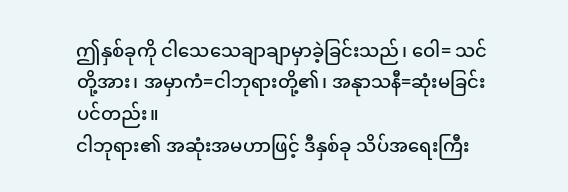ဤနှစ်ခုကို ငါသေသေချာချာမှာခဲ့ခြင်းသည်၊ ဝေါ= သင်တို့အား၊ အမှာကံ=ငါဘုရားတို့၏၊ အနုာသနီ=ဆုံးမခြင်းပင်တည်း။
ငါဘုရား၏ အဆုံးအမဟာဖြင့် ဒီနှစ်ခု သိပ်အရေးကြီး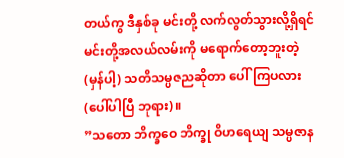တယ်ကွ ဒီနှစ်ခု မင်းတို့ လက်လွတ်သွားလို့ရှိရင် မင်းတို့အလယ်လမ်းကို မရောက်တော့ဘူးတဲ့ (မှန်ပါ့) သတိသမ္ပဇညဆိုတာ ပေါ်ကြပလား (ပေါ်ပါပြီ ဘုရား)။
”သတော ဘိက္ခဝေ ဘိက္ခု ဝိဟရေယျ သမ္ပဇာန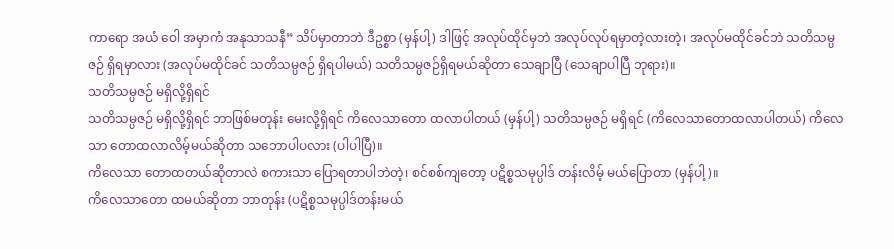ကာရော အယံ ဝေါ အမှာကံ အနုသာသနီ” သိပ်မှာတာဘဲ ဒီဥစ္စာ (မှန်ပါ့) ဒါဖြင့် အလုပ်ထိုင်မှဘဲ အလုပ်လုပ်ရမှာတဲ့လားတဲ့၊ အလုပ်မထိုင်ခင်ဘဲ သတိသမ္ပဇဉ် ရှိရမှာလား (အလုပ်မထိုင်ခင် သတိသမ္ပဇဉ် ရှိရပါမယ်) သတိသမ္ပဇဉ်ရှိရမယ်ဆိုတာ သေချာပြီ (သေချာပါပြီ ဘုရား)။
သတိသမ္ပဇဉ် မရှိလို့ရှိရင်
သတိသမ္ပဇဉ် မရှိလို့ရှိရင် ဘာဖြစ်မတုန်း မေးလို့ရှိရင် ကိလေသာတော ထလာပါတယ် (မှန်ပါ့) သတိသမ္ပဇဉ် မရှိရင် (ကိလေသာတောထလာပါတယ်) ကိလေသာ တောထလာလိမ့်မယ်ဆိုတာ သဘောပါပလား (ပါပါပြီ)။
ကိလေသာ တောထတယ်ဆိုတာလဲ စကားသာ ပြောရတာပါဘဲတဲ့၊ စင်စစ်ကျတော့ ပဋိစ္စသမုပ္ပါဒ် တန်းလိမ့် မယ်ပြောတာ (မှန်ပါ့)။
ကိလေသာတော ထမယ်ဆိုတာ ဘာတုန်း (ပဋိစ္စသမုပ္ပါဒ်တန်းမယ်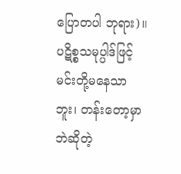ပြောတပါ ဘုရား)။
ပဋိစ္စသမုပ္ပါဒ်ဖြင့် မင်းတို့မနေသာဘူး၊ တန်းတော့မှာဘဲဆိုတဲ့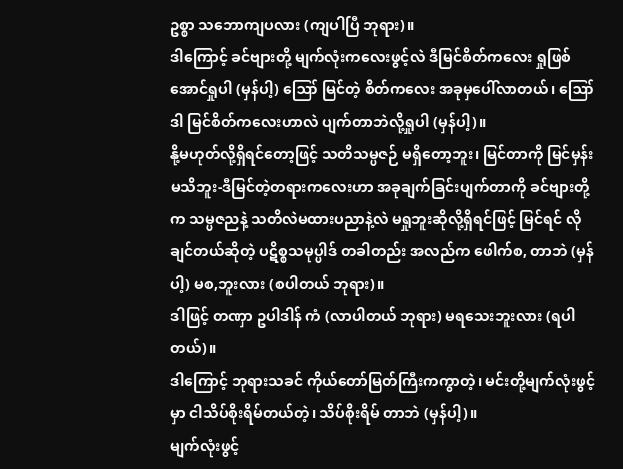ဥစ္စာ သဘောကျပလား (ကျပါပြီ ဘုရား)။
ဒါကြောင့် ခင်ဗျားတို့ မျက်လုံးကလေးဖွင့်လဲ ဒီမြင်စိတ်ကလေး ရှုဖြစ်အောင်ရှုပါ (မှန်ပါ့) ဪ မြင်တဲ့ စိတ်ကလေး အခုမှပေါ်လာတယ်၊ ဪ ဒါ မြင်စိတ်ကလေးဟာလဲ ပျက်တာဘဲလို့ရှုပါ (မှန်ပါ့)။
နို့မဟုတ်လို့ရှိရင်တော့ဖြင့် သတိသမ္ပဇဉ် မရှိတော့ဘူး၊ မြင်တာကို မြင်မှန်းမသိဘူး-ဒီမြင်တဲ့တရားကလေးဟာ အခုချက်ခြင်းပျက်တာကို ခင်ဗျားတို့က သမ္ပဇညနဲ့ သတိလဲမထားပညာနဲ့လဲ မရှုဘူးဆိုလို့ရှိရင်ဖြင့် မြင်ရင် လိုချင်တယ်ဆိုတဲ့ ပဋိစ္စသမုပ္ပါဒ် တခါတည်း အလည်က ဖေါက်စ, တာဘဲ (မှန်ပါ့) မစ,ဘူးလား (စပါတယ် ဘုရား)။
ဒါဖြင့် တဏှာ ဥပါဒါန် ကံ (လာပါတယ် ဘုရား) မရသေးဘူးလား (ရပါတယ်)။
ဒါကြောင့် ဘုရားသခင် ကိုယ်တော်မြတ်ကြီးကကွာတဲ့၊ မင်းတို့မျက်လုံးဖွင့်မှာ ငါသိပ်စိုးရိမ်တယ်တဲ့၊ သိပ်စိုးရိမ် တာဘဲ (မှန်ပါ့)။
မျက်လုံးဖွင့်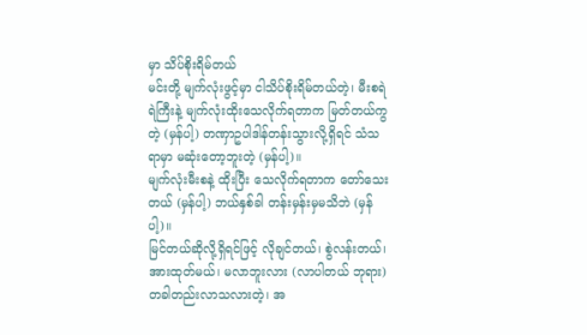မှာ သိပ်စိုးရိမ်တယ်
မင်းတို့ မျက်လုံးဖွင့်မှာ ငါသိပ်စိုးရိမ်တယ်တဲ့၊ မီးစရဲရဲကြီးနဲ့ မျက်လုံးထိုးသေလိုက်ရတာက မြတ်တယ်ကွတဲ့ (မှန်ပါ့) တဏှာဥပါဒါန်တန်းသွားလို့ရှိရင် သံသရာမှာ မဆုံးတော့ဘူးတဲ့ (မှန်ပါ့)။
မျက်လုံးမီးစနဲ့ ထိုးပြီး သေလိုက်ရတာက တော်သေးတယ် (မှန်ပါ့) ဘယ်နှစ်ခါ တန်းမှန်းမှမသိဘဲ (မှန်ပါ့)။
မြင်တယ်ဆိုလို့ရှိရင်ဖြင့် လိုချင်တယ်၊ စွဲလန်းတယ်၊ အားထုတ်မယ်၊ မလာဘူးလား (လာပါတယ် ဘုရား) တခါတည်းလာသလားတဲ့၊ အ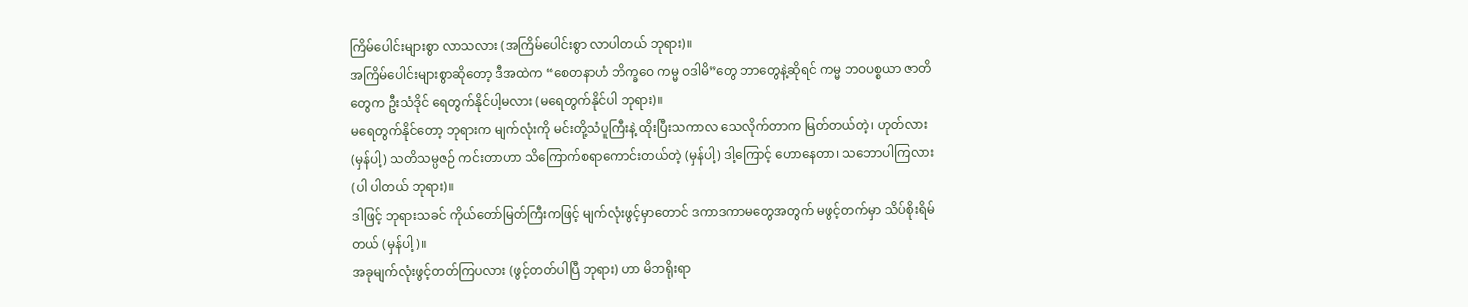ကြိမ်ပေါင်းများစွာ လာသလား (အကြိမ်ပေါင်းစွာ လာပါတယ် ဘုရား)။
အကြိမ်ပေါင်းများစွာဆိုတော့ ဒီအထဲက “စေတနာဟံ ဘိက္ခဝေ ကမ္မ ဝဒါမိ”တွေ ဘာတွေနဲ့ဆိုရင် ကမ္မ ဘဝပစ္စယာ ဇာတိတွေက ဦးသံဒိုင် ရေတွက်နိုင်ပါ့မလား (မရေတွက်နိုင်ပါ ဘုရား)။
မရေတွက်နိုင်တော့ ဘုရားက မျက်လုံးကို မင်းတို့သံပူကြီးနဲ့ ထိုးပြီးသကာလ သေလိုက်တာက မြတ်တယ်တဲ့၊ ဟုတ်လား (မှန်ပါ့) သတိသမ္ပဇဉ် ကင်းတာဟာ သိကြောက်စရာကောင်းတယ်တဲ့ (မှန်ပါ့) ဒါ့ကြောင့် ဟောနေတာ၊ သဘောပါကြလား (ပါ ပါတယ် ဘုရား)။
ဒါဖြင့် ဘုရားသခင် ကိုယ်တော်မြတ်ကြီးကဖြင့် မျက်လုံးဖွင့်မှာတောင် ဒကာဒကာမတွေအတွက် မဖွင့်တက်မှာ သိပ်စိုးရိမ်တယ် (မှန်ပါ့)။
အခုမျက်လုံးဖွင့်တတ်ကြပလား (ဖွင့်တတ်ပါပြီ ဘုရား) ဟာ မိဘရိုးရာ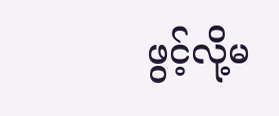ဖွင့်လို့မ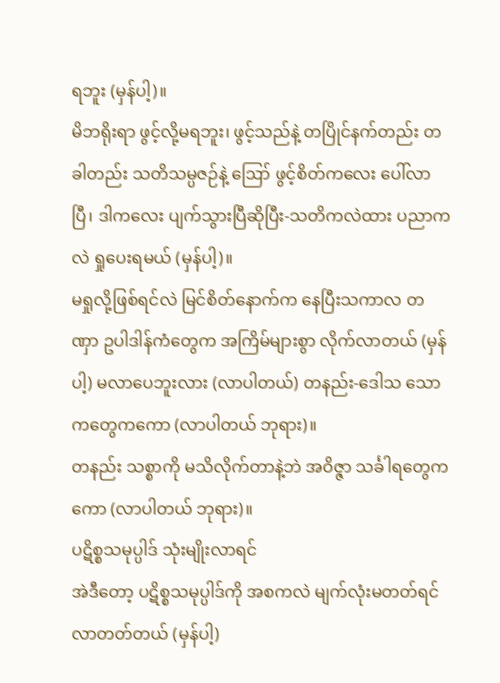ရဘူး (မှန်ပါ့)။
မိဘရိုးရာ ဖွင့်လို့မရဘူး၊ ဖွင့်သည်နဲ့ တပြိုင်နက်တည်း တခါတည်း သတိသမ္ပဇဉ်နဲ့ ဪ ဖွင့်စိတ်ကလေး ပေါ်လာပြီ၊ ဒါကလေး ပျက်သွားပြီဆိုပြီး-သတိကလဲထား ပညာကလဲ ရှုပေးရမယ် (မှန်ပါ့)။
မရှုလို့ဖြစ်ရင်လဲ မြင်စိတ်နောက်က နေပြီးသကာလ တဏှာ ဥပါဒါန်ကံတွေက အကြိမ်များစွာ လိုက်လာတယ် (မှန်ပါ့) မလာပေဘူးလား (လာပါတယ်) တနည်း-ဒေါသ သောကတွေကကော (လာပါတယ် ဘုရား)။
တနည်း သစ္စာကို မသိလိုက်တာနဲ့ဘဲ အဝိဇ္ဇာ သင်္ခါရတွေကကော (လာပါတယ် ဘုရား)။
ပဋိစ္စသမုပ္ပါဒ် သုံးမျိုးလာရင်
အဲဒီတော့ ပဋိစ္စသမုပ္ပါဒ်ကို အစကလဲ မျက်လုံးမတတ်ရင် လာတတ်တယ် (မှန်ပါ့)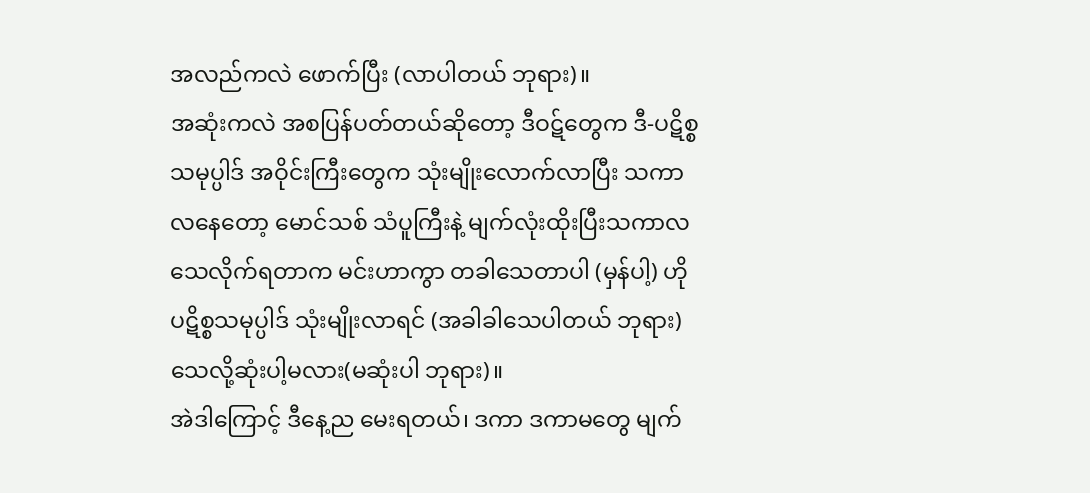အလည်ကလဲ ဖောက်ပြီး (လာပါတယ် ဘုရား)။
အဆုံးကလဲ အစပြန်ပတ်တယ်ဆိုတော့ ဒီဝဋ်တွေက ဒီ-ပဋိစ္စသမုပ္ပါဒ် အဝိုင်းကြီးတွေက သုံးမျိုးလောက်လာပြီး သကာလနေတော့ မောင်သစ် သံပူကြီးနဲ့ မျက်လုံးထိုးပြီးသကာလ သေလိုက်ရတာက မင်းဟာကွာ တခါသေတာပါ (မှန်ပါ့) ဟို ပဋိစ္စသမုပ္ပါဒ် သုံးမျိုးလာရင် (အခါခါသေပါတယ် ဘုရား) သေလို့ဆုံးပါ့မလား(မဆုံးပါ ဘုရား)။
အဲဒါကြောင့် ဒီနေ့ည မေးရတယ်၊ ဒကာ ဒကာမတွေ မျက်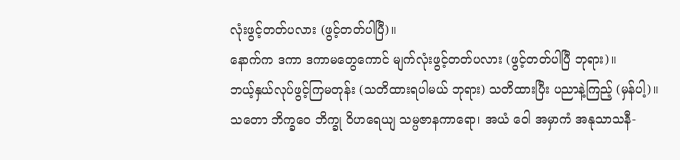လုံးဖွင့်တတ်ပလား (ဖွင့်တတ်ပါပြီ)။
နောက်က ဒကာ ဒကာမတွေကောင် မျက်လုံးဖွင့်တတ်ပလား (ဖွင့်တတ်ပါပြီ ဘုရား)။
ဘယ့်နှယ်လုပ်ဖွင့်ကြမတုန်း (သတိထားရပါမယ် ဘုရား) သတိထားပြီး ပညာနဲ့ကြည့် (မှန်ပါ့)။
သတော ဘိက္ခဝေ ဘိက္ခု ဝိဟရေယျ သမ္ပဇာနကာရော၊ အယံ ဝေါ အမှာကံ အနုသာသနီ-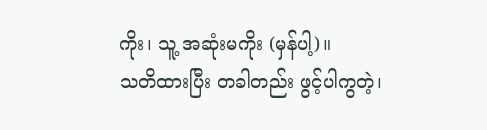ကိုး၊ သူ့ အဆုံးမကိုး (မှန်ပါ့)။
သတိထားပြီး တခါတည်း ဖွင့်ပါကွတဲ့၊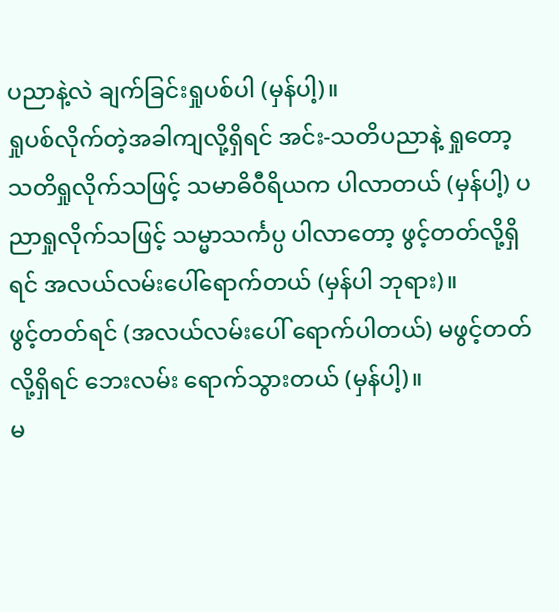ပညာနဲ့လဲ ချက်ခြင်းရှုပစ်ပါ (မှန်ပါ့)။
ရှုပစ်လိုက်တဲ့အခါကျလို့ရှိရင် အင်း-သတိပညာနဲ့ ရှုတော့ သတိရှုလိုက်သဖြင့် သမာဓိဝီရိယက ပါလာတယ် (မှန်ပါ့) ပညာရှုလိုက်သဖြင့် သမ္မာသင်္ကပ္ပ ပါလာတော့ ဖွင့်တတ်လို့ရှိရင် အလယ်လမ်းပေါ်ရောက်တယ် (မှန်ပါ ဘုရား)။
ဖွင့်တတ်ရင် (အလယ်လမ်းပေါ် ရောက်ပါတယ်) မဖွင့်တတ်လို့ရှိရင် ဘေးလမ်း ရောက်သွားတယ် (မှန်ပါ့)။
မ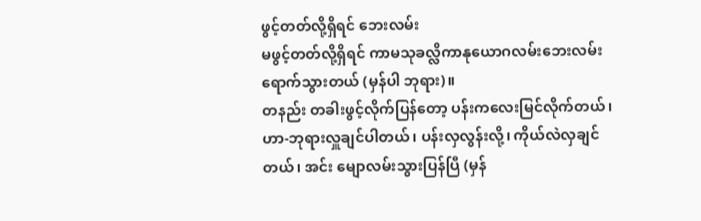ဖွင့်တတ်လို့ရှိရင် ဘေးလမ်း
မဖွင့်တတ်လို့ရှိရင် ကာမသုခလ္လိကာနုယောဂလမ်းဘေးလမ်း ရောက်သွားတယ် (မှန်ပါ ဘုရား)။
တနည်း တခါးဖွင့်လိုက်ပြန်တော့ ပန်းကလေးမြင်လိုက်တယ်၊ ဟာ-ဘုရားလှူချင်ပါတယ်၊ ပန်းလှလွန်းလို့၊ ကိုယ်လဲလှချင်တယ်၊ အင်း မျောလမ်းသွားပြန်ပြီ (မှန်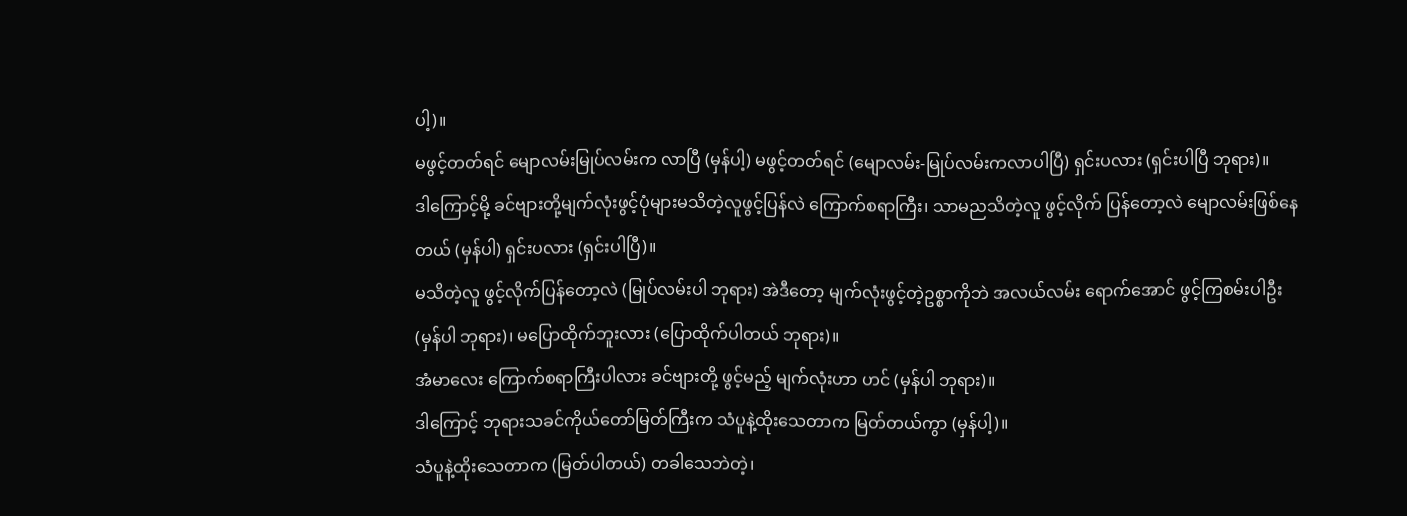ပါ့)။
မဖွင့်တတ်ရင် မျောလမ်းမြုပ်လမ်းက လာပြီ (မှန်ပါ့) မဖွင့်တတ်ရင် (မျောလမ်း-မြုပ်လမ်းကလာပါပြီ) ရှင်းပလား (ရှင်းပါပြီ ဘုရား)။
ဒါကြောင့်မို့ ခင်ဗျားတို့မျက်လုံးဖွင့်ပုံများမသိတဲ့လူဖွင့်ပြန်လဲ ကြောက်စရာကြီး၊ သာမညသိတဲ့လူ ဖွင့်လိုက် ပြန်တော့လဲ မျောလမ်းဖြစ်နေတယ် (မှန်ပါ) ရှင်းပလား (ရှင်းပါပြီ)။
မသိတဲ့လူ ဖွင့်လိုက်ပြန်တော့လဲ (မြုပ်လမ်းပါ ဘုရား) အဲဒီတော့ မျက်လုံးဖွင့်တဲ့ဥစ္စာကိုဘဲ အလယ်လမ်း ရောက်အောင် ဖွင့်ကြစမ်းပါဦး (မှန်ပါ ဘုရား)၊ မပြောထိုက်ဘူးလား (ပြောထိုက်ပါတယ် ဘုရား)။
အံမာလေး ကြောက်စရာကြီးပါလား ခင်ဗျားတို့ ဖွင့်မည့် မျက်လုံးဟာ ဟင် (မှန်ပါ ဘုရား)။
ဒါကြောင့် ဘုရားသခင်ကိုယ်တော်မြတ်ကြီးက သံပူနဲ့ထိုးသေတာက မြတ်တယ်ကွာ (မှန်ပါ့)။
သံပူနဲ့ထိုးသေတာက (မြတ်ပါတယ်) တခါသေဘဲတဲ့၊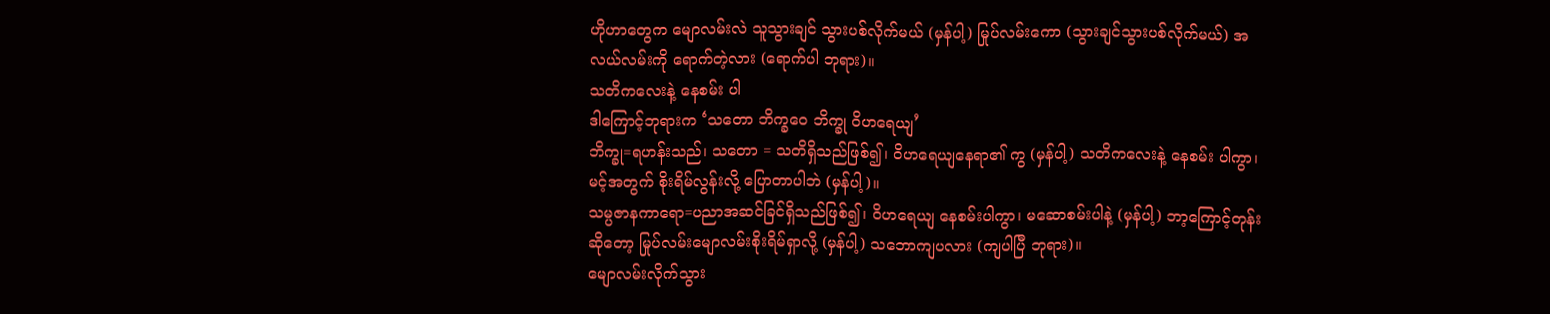ဟိုဟာတွေက မျောလမ်းလဲ သူသွားချင် သွားပစ်လိုက်မယ် (မှန်ပါ့) မြုပ်လမ်းကော (သွားချင်သွားပစ်လိုက်မယ်) အလယ်လမ်းကို ရောက်တဲ့လား (ရောက်ပါ ဘုရား)။
သတိကလေးနဲ့ နေစမ်း ပါ
ဒါကြောင့်ဘုရားက ‘သတော ဘိက္ခဝေ ဘိက္ခု ဝိဟရေယျ’
ဘိက္ခု=ရဟန်းသည်၊ သတော = သတိရှိသည်ဖြစ်၍၊ ဝိဟရေယျနေရာ၏ ကွ (မှန်ပါ့) သတိကလေးနဲ့ နေစမ်း ပါကွာ၊ မင့်အတွက် စိုးရိမ်လွန်းလို့ ပြောတာပါဘဲ (မှန်ပါ့)။
သမ္ပဇာနကာရော=ပညာအဆင်ခြင်ရှိသည်ဖြစ်၍၊ ဝိဟရေယျ နေစမ်းပါကွာ၊ မဆောစမ်းပါနဲ့ (မှန်ပါ့) ဘာ့ကြောင့်တုန်းဆိုတော့ မြုပ်လမ်းမျောလမ်းစိုးရိမ်ရှာလို့ (မှန်ပါ့) သဘောကျပလား (ကျပါပြီ ဘုရား)။
မျောလမ်းလိုက်သွား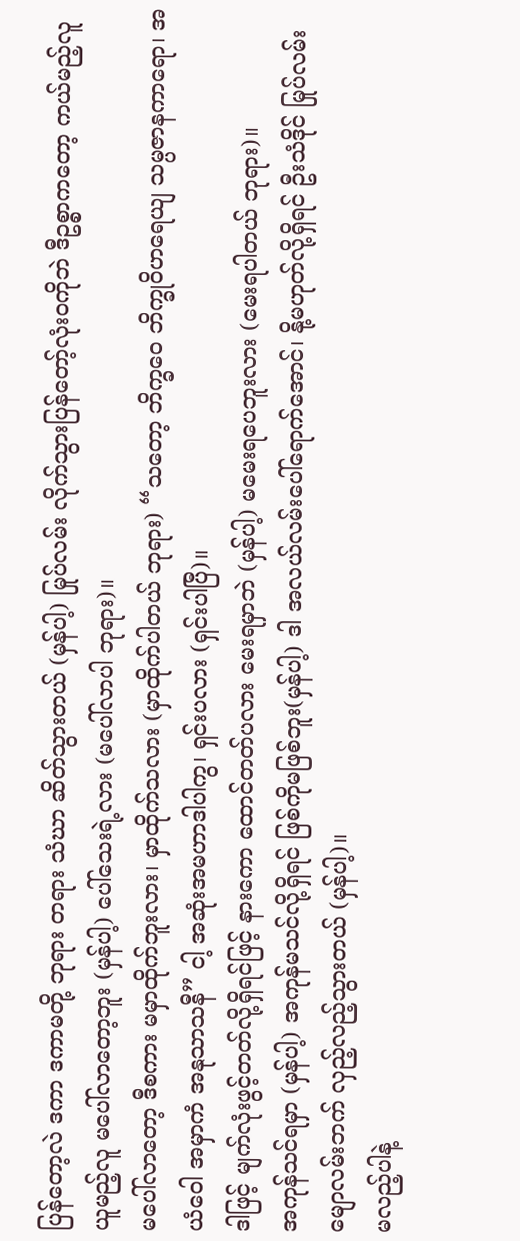ပြန်တော့လဲ ဒကာ ဒကာမတို့ ဘုရား တရား သံဃာ ဆိတ်သွားတယ် (မှန်ပါ့) မြုပ်လမ်း လိုက်သွားပြန်တော့်လုံးဝကိုဘဲ ဒီဥစ္စာကတော့ ကယ်မည့်လူ ယူမည့်လူ မပေါ်လာတော့ဘူး (မှန်ပါ့) ပေါ်သေးရဲ့လား (မပေါ်လာပါ ဘုရား)။
မပေါ်လာတော့ ဒီစကား မမှာထိုက်ဘူးလား၊ မှာထိုက်သလား (မှာထိုက်ပါတယ် ဘုရား) “သတော့ ဘိက္ခဝေ ဘိက္ခုဝိဟရေယျ သမ္ပဇာနကာရော၊ အယံဝေါ အမှာကံ အနုသာသနီ” ငါ့ အဆုံးအမဟာဒါပါကွ၊ ရှင်းပလား (ရှင်းပါပြီ)။
ဒါဖြင့် မျက်လုံးဖွင့်တတ်လို့ရှိရင်ဖြင့် နားကော ထောင်တတ်ပလား မေးရမှာဘဲ (မှန်ပါ့) မမေးရပေဘူးလား (မေးရပါတယ် ဘုရား)။
အကုန်သင်ရမှာ (မှန်ပါ့) အကုန်မသင်လို့ရှိရင် ဖြစ်ကိုမဖြစ်ဘူး(မှန်ပါ့) ဒါ အလယ်လမ်းပေါ်ရောက်အောင်၊ နို့မဟုတ်လို့ရှိရင် ဦးသံဒိုင် မြုပ်လမ်း မျောလမ်းဘက် လှည့်လည့်သွားတယ် (မှန်ပါ့)။
မလည့်ပါနဲ့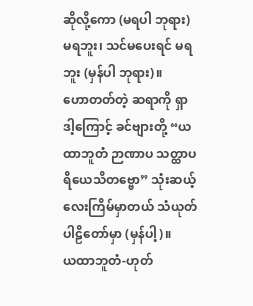ဆိုလို့ကော (မရပါ ဘုရား) မရဘူး၊ သင်မပေးရင် မရဘူး (မှန်ပါ ဘုရား)။
ဟောတတ်တဲ့ ဆရာကို ရှာ
ဒါ့ကြောင့် ခင်ဗျားတို့ “ယထာဘူတံ ဉာဏာပ သတ္ထာပရိယေသိတဗ္ဗော” သုံးဆယ့်လေးကြိမ်မှာတယ် သံယုတ်ပါဠိတော်မှာ (မှန်ပါ့)။
ယထာဘူတံ-ဟုတ်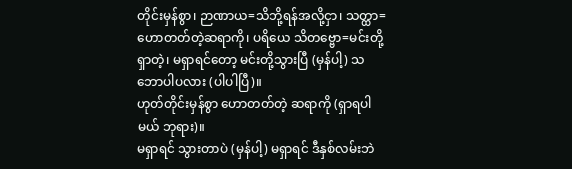တိုင်းမှန်စွာ၊ ဉာဏာယ=သိဘို့ရန်အလို့ငှာ၊ သတ္ထာ=ဟောတတ်တဲ့ဆရာကို၊ ပရိယေ သိတဗ္ဗော=မင်းတို့ရှာတဲ့၊ မရှာရင်တော့ မင်းတို့သွားပြီ (မှန်ပါ့) သဘောပါပလား (ပါပါပြီ)။
ဟုတ်တိုင်းမှန်စွာ ဟောတတ်တဲ့ ဆရာကို (ရှာရပါမယ် ဘုရား)။
မရှာရင် သွားတာပဲ (မှန်ပါ့) မရှာရင် ဒီနှစ်လမ်းဘဲ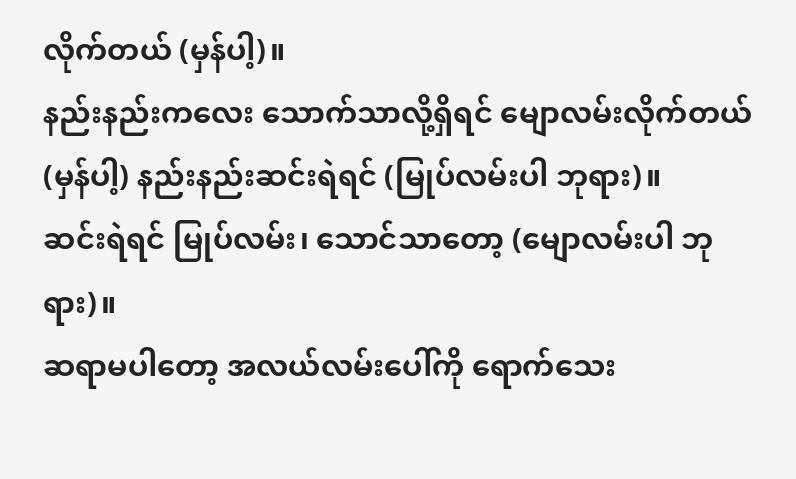လိုက်တယ် (မှန်ပါ့)။
နည်းနည်းကလေး သောက်သာလို့ရှိရင် မျောလမ်းလိုက်တယ် (မှန်ပါ့) နည်းနည်းဆင်းရဲရင် (မြုပ်လမ်းပါ ဘုရား)။
ဆင်းရဲရင် မြုပ်လမ်း၊ သောင်သာတော့ (မျောလမ်းပါ ဘုရား)။
ဆရာမပါတော့ အလယ်လမ်းပေါ်ကို ရောက်သေး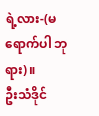ရဲ့လား-(မရောက်ပါ ဘုရား)။
ဦးသံဒိုင်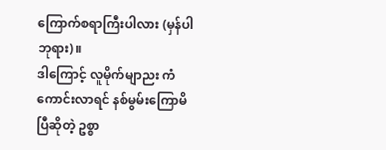ကြောက်စရာကြီးပါလား (မှန်ပါ ဘုရား)။
ဒါကြောင့် လူမိုက်မျာညး ကံကောင်းလာရင် နစ်မွမ်းကြောမိပြီဆိုတဲ့ ဥစ္စာ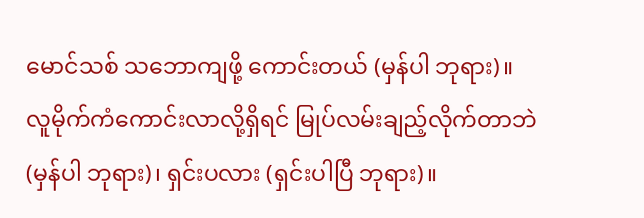မောင်သစ် သဘောကျဖို့ ကောင်းတယ် (မှန်ပါ ဘုရား)။
လူမိုက်ကံကောင်းလာလို့ရှိရင် မြုပ်လမ်းချည့်လိုက်တာဘဲ (မှန်ပါ ဘုရား)၊ ရှင်းပလား (ရှင်းပါပြီ ဘုရား)။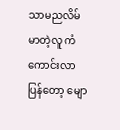သာမညလိမ်မာတဲ့လူ ကံကောင်းလာပြန်တော့ မျော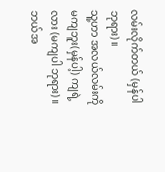လမ်းလိုက်တယ် (မှန်ပါ ဘုရား)။
သူ့ဟာ အလယ်လမ်းကို မကျဘူး(မှန်ပါ့) ကျရဲ့လား (မကျပါ ဘုရား)။
ဘယ်အ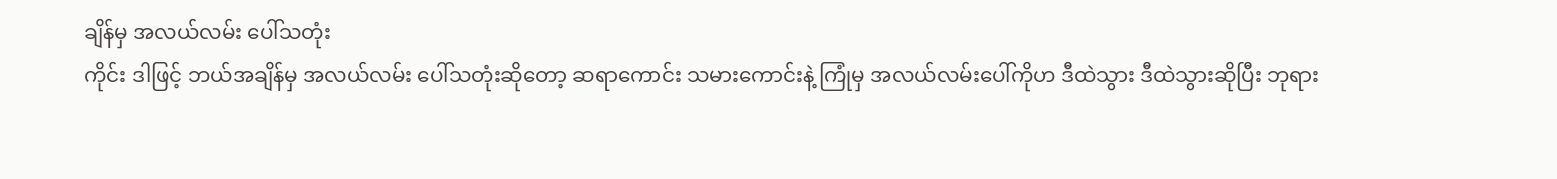ချိန်မှ အလယ်လမ်း ပေါ်သတုံး
ကိုင်း ဒါဖြင့် ဘယ်အချိန်မှ အလယ်လမ်း ပေါ်သတုံးဆိုတော့ ဆရာကောင်း သမားကောင်းနဲ့ ကြုံမှ အလယ်လမ်းပေါ်ကိုဟ ဒီထဲသွား ဒီထဲသွားဆိုပြီး ဘုရား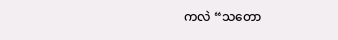ကလဲ “သတော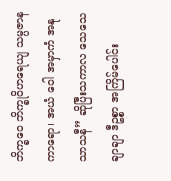ဘိက္ခဝေ ဘိက္ခုဝိဟရေယျ သမ္ပဇာနကာရော၊ အယံ ဝေါ အမှာကံ အနုသာသနီ” ဆိုပြီးသကာလ သေသေချာချာ ဒီဥစ္စာ အကြိမ်ပေါင်း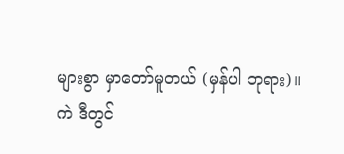များစွာ မှာတော်မူတယ် (မှန်ပါ ဘုရား)။
ကဲ ဒီတွင်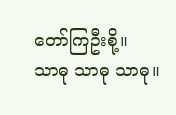တော်ကြဦးစို့။
သာဓု သာဓု သာဓု။